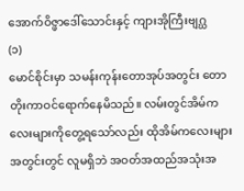အောက်ဝိဇ္ဖာဒေါ်သောင်းနှင့် ကျားအိုကြီးဗျဂ္ဃ
(၁)
မောင်စိုင်းမှာ သမန်းကုန်းတောအုပ်အတွင်း တောတိုးကာဝင်ရောက်နေမိသည်။ လမ်းတွင်အိမ်ကလေးများကိုတွေ့ရသော်လည်း ထိုအိမ်ကလေးများအတွင်းတွင် လူမရှိဘဲ အဝတ်အထည်အသုံးအ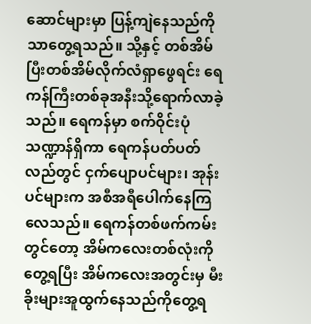ဆောင်များမှာ ပြန့်ကျဲနေသည်ကိုသာတွေ့ရသည်။ သို့နှင့် တစ်အိမ်ပြီးတစ်အိမ်လိုက်လံရှာဖွေရင်း ရေကန်ကြီးတစ်ခုအနီးသို့ရောက်လာခဲ့သည်။ ရေကန်မှာ စက်ဝိုင်းပုံသဏ္ဍာန်ရှိကာ ရေကန်ပတ်ပတ်လည်တွင် ငှက်ပျောပင်များ၊ အုန်းပင်များက အစီအရီပေါက်နေကြလေသည်။ ရေကန်တစ်ဖက်ကမ်းတွင်တော့ အိမ်ကလေးတစ်လုံးကိုတွေ့ရပြီး အိမ်ကလေးအတွင်းမှ မီးခိုးများအူထွက်နေသည်ကိုတွေ့ရ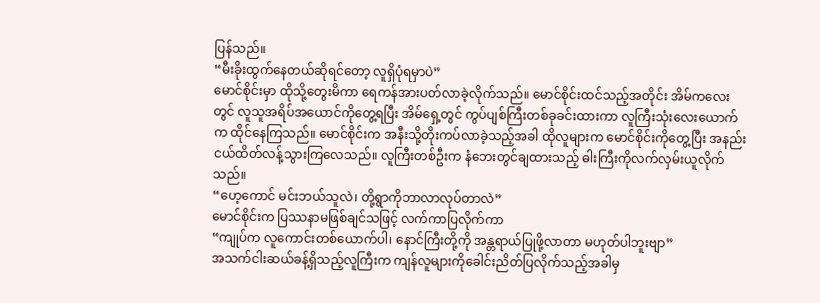ပြန်သည်။
“မီးခိုးထွက်နေတယ်ဆိုရင်တော့ လူရှိပုံရမှာပဲ”
မောင်စိုင်းမှာ ထိုသို့တွေးမိကာ ရေကန်အားပတ်လာခဲ့လိုက်သည်။ မောင်စိုင်းထင်သည့်အတိုင်း အိမ်ကလေးတွင် လူသူအရိပ်အယောင်ကိုတွေ့ရပြီး အိမ်ရှေ့တွင် ကွပ်ပျစ်ကြီးတစ်ခုခင်းထားကာ လူကြီးသုံးလေးယောက်က ထိုင်နေကြသည်။ မောင်စိုင်းက အနီးသို့တိုးကပ်လာခဲ့သည့်အခါ ထိုလူများက မောင်စိုင်းကိုတွေ့ပြီး အနည်းငယ်ထိတ်လန့်သွားကြလေသည်။ လူကြီးတစ်ဦးက နံဘေးတွင်ချထားသည့် ဓါးကြီးကိုလက်လှမ်းယူလိုက်သည်။
“ဟေ့ကောင် မင်းဘယ်သူလဲ၊ တို့ရွာကိုဘာလာလုပ်တာလဲ”
မောင်စိုင်းက ပြဿနာမဖြစ်ချင်သဖြင့် လက်ကာပြလိုက်ကာ
“ကျုပ်က လူကောင်းတစ်ယောက်ပါ၊ နောင်ကြီးတို့ကို အန္တရာယ်ပြုဖို့လာတာ မဟုတ်ပါဘူးဗျာ”
အသက်ငါးဆယ်ခန့်ရှိသည့်လူကြီးက ကျန်လူများကိုခေါင်းညိတ်ပြလိုက်သည့်အခါမှ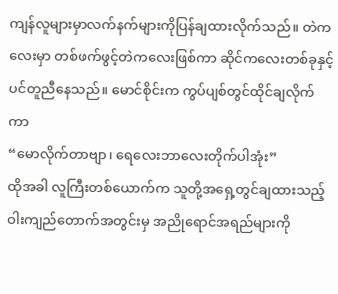ကျန်လူများမှာလက်နက်များကိုပြန်ချထားလိုက်သည်။ တဲကလေးမှာ တစ်ဖက်ဖွင့်တဲကလေးဖြစ်ကာ ဆိုင်ကလေးတစ်ခုနှင့်ပင်တူညီနေသည်။ မောင်စိုင်းက ကွပ်ပျစ်တွင်ထိုင်ချလိုက်ကာ
“မောလိုက်တာဗျာ၊ ရေလေးဘာလေးတိုက်ပါအုံး”
ထိုအခါ လူကြီးတစ်ယောက်က သူတို့အရှေ့တွင်ချထားသည့် ဝါးကျည်တောက်အတွင်းမှ အညိုရောင်အရည်များကို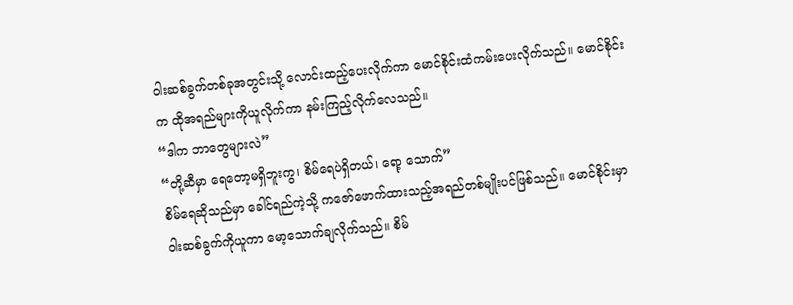ဝါးဆစ်ခွက်တစ်ခုအတွင်းသို့ လောင်းထည့်ပေးလိုက်ကာ မောင်စိုင်းထံကမ်းပေးလိုက်သည်။ မောင်စိုင်းက ထိုအရည်များကိုယူလိုက်ကာ နမ်းကြည့်လိုက်လေသည်။
“ဒါက ဘာတွေများလဲ”
“တို့ဆီမှာ ရေတော့မရှိဘူးကွ၊ စိမ်ရေပဲရှိတယ်၊ ရော့ သောက်”
စိမ်ရေဆိုသည်မှာ ခေါင်ရည်ကဲ့သို့ ကဇော်ဖောက်ထားသည့်အရည်တစ်မျိုးပင်ဖြစ်သည်။ မောင်စိုင်းမှာ ဝါးဆစ်ခွက်ကိုယူကာ မော့သောက်ချလိုက်သည်။ စိမ်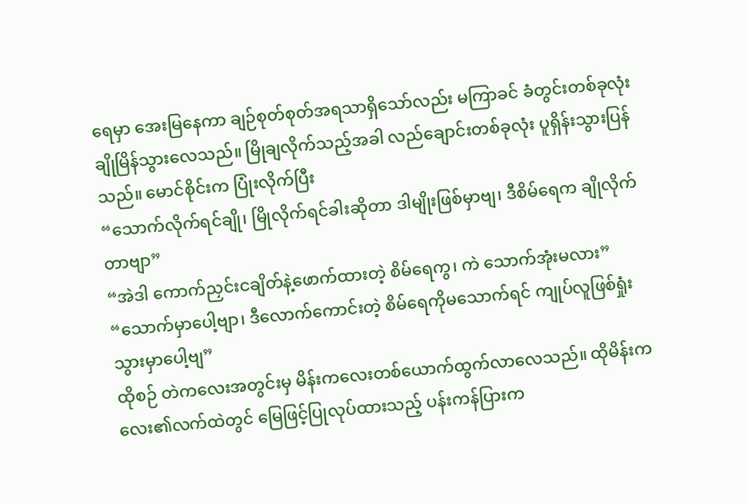ရေမှာ အေးမြနေကာ ချဉ်စုတ်စုတ်အရသာရှိသော်လည်း မကြာခင် ခံတွင်းတစ်ခုလုံးချိုမြိန်သွားလေသည်။ မြိုချလိုက်သည့်အခါ လည်ချောင်းတစ်ခုလုံး ပူရှိန်းသွားပြန်သည်။ မောင်စိုင်းက ပြုံးလိုက်ပြီး
“သောက်လိုက်ရင်ချို၊ မြိုလိုက်ရင်ခါးဆိုတာ ဒါမျိုးဖြစ်မှာဗျ၊ ဒီစိမ်ရေက ချိုလိုက်တာဗျာ”
“အဲဒါ ကောက်ညှင်းငချိတ်နဲ့ဖောက်ထားတဲ့ စိမ်ရေကွ၊ ကဲ သောက်အုံးမလား”
“သောက်မှာပေါ့ဗျာ၊ ဒီလောက်ကောင်းတဲ့ စိမ်ရေကိုမသောက်ရင် ကျုပ်လူဖြစ်ရှုံးသွားမှာပေါ့ဗျ”
ထိုစဉ် တဲကလေးအတွင်းမှ မိန်းကလေးတစ်ယောက်ထွက်လာလေသည်။ ထိုမိန်းကလေး၏လက်ထဲတွင် မြေဖြင့်ပြုလုပ်ထားသည့် ပန်းကန်ပြားက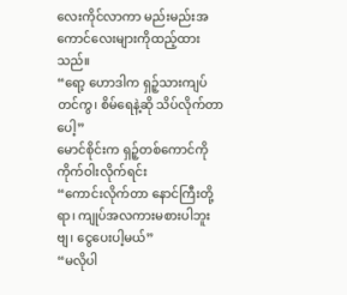လေးကိုင်လာကာ မည်းမည်းအကောင်လေးများကိုထည့်ထားသည်။
“ရော့ ဟောဒါက ရှဉ့်သားကျပ်တင်ကွ၊ စိမ်ရေနဲ့ဆို သိပ်လိုက်တာပေါ့”
မောင်စိုင်းက ရှဉ့်တစ်ကောင်ကို ကိုက်ဝါးလိုက်ရင်း
“ကောင်းလိုက်တာ နောင်ကြီးတို့ရာ၊ ကျုပ်အလကားမစားပါဘူးဗျ၊ ငွေပေးပါ့မယ်”
“မလိုပါ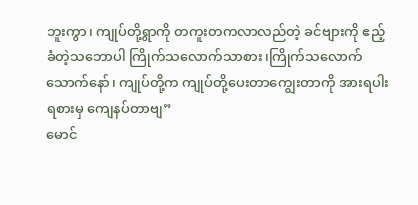ဘူးကွာ၊ ကျုပ်တို့ရွာကို တကူးတကလာလည်တဲ့ ခင်ဗျားကို ဧည့်ခံတဲ့သဘောပါ ကြိုက်သလောက်သာစား၊ကြိုက်သလောက်သောက်နော်၊ ကျုပ်တို့က ကျုပ်တို့ပေးတာကျွေးတာကို အားရပါးရစားမှ ကျေနပ်တာဗျ”
မောင်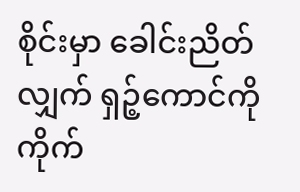စိုင်းမှာ ခေါင်းညိတ်လျှက် ရှဉ့်ကောင်ကိုကိုက်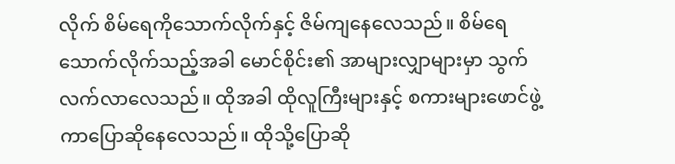လိုက် စိမ်ရေကိုသောက်လိုက်နှင့် ဇိမ်ကျနေလေသည်။ စိမ်ရေသောက်လိုက်သည့်အခါ မောင်စိုင်း၏ အာများလျှာများမှာ သွက်လက်လာလေသည်။ ထိုအခါ ထိုလူကြီးများနှင့် စကားများဖောင်ဖွဲ့ကာပြောဆိုနေလေသည်။ ထိုသို့ပြောဆို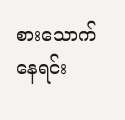စားသောက်နေရင်း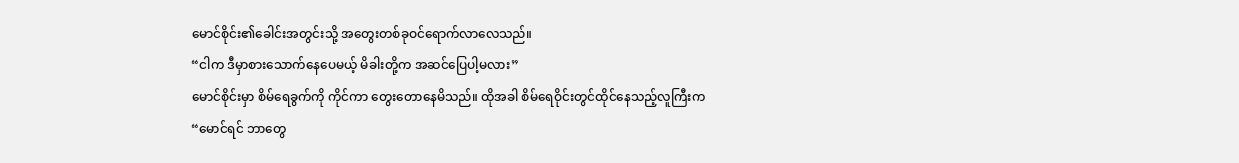မောင်စိုင်း၏ခေါင်းအတွင်းသို့ အတွေးတစ်ခုဝင်ရောက်လာလေသည်။
“ငါက ဒီမှာစားသောက်နေပေမယ့် မိခါးတို့က အဆင်ပြေပါ့မလား”
မောင်စိုင်းမှာ စိမ်ရေခွက်ကို ကိုင်ကာ တွေးတောနေမိသည်။ ထိုအခါ စိမ်ရေဝိုင်းတွင်ထိုင်နေသည့်လူကြီးက
“မောင်ရင် ဘာတွေ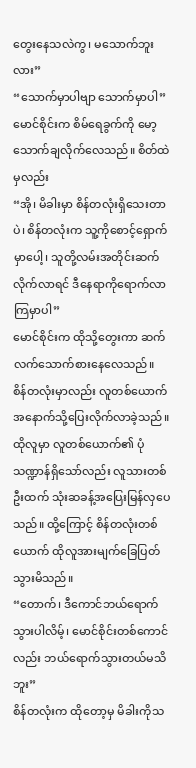တွေးနေသလဲကွ၊ မသောက်ဘူးလား”
“သောက်မှာပါဗျာ သောက်မှာပါ”
မောင်စိုင်းက စိမ်ရေခွက်ကို မော့သောက်ချလိုက်လေသည်။ စိတ်ထဲမှလည်း
“အို၊ မိခါးမှာ စိန်တလုံးရှိသေးတာပဲ၊ စိန်တလုံးက သူ့ကိုစောင့်ရှောက်မှာပေါ့၊ သူတို့လမ်းအတိုင်းဆက်လိုက်လာရင် ဒီနေရာကိုရောက်လာကြမှာပါ”
မောင်စိုင်းက ထိုသို့တွေးကာ ဆက်လက်သောက်စားနေလေသည်။
စိန်တလုံးမှာလည်း လူတစ်ယောက်အနောက်သို့ပြေးလိုက်လာခဲ့သည်။ ထိုလူမှာ လူတစ်ယောက်၏ ပုံသဏ္ဍာန်ရှိသော်လည်း လူသားတစ်ဦးထက် သုံးဆခန့်အပြေးမြန်လှပေသည်။ ထို့ကြောင့် စိန်တလုံးတစ်ယောက် ထိုလူအားမျက်ခြေပြတ်သွားမိသည်။
“တောက်၊ ဒီကောင်ဘယ်ရောက်သွားပါလိမ့်၊ မောင်စိုင်းတစ်ကောင်လည်း ဘယ်ရောက်သွားတယ်မသိဘူး”
စိန်တလုံးက ထိုတော့မှ မိခါးကိုသ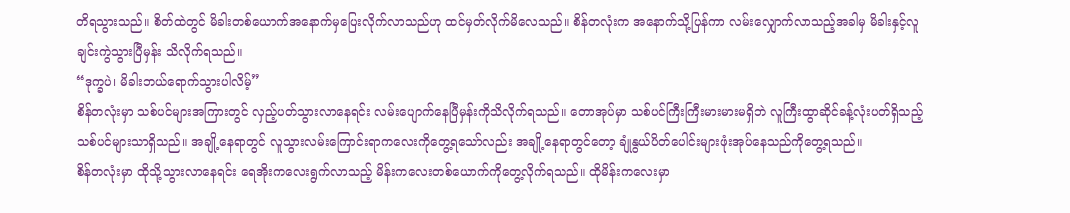တိရသွားသည်။ စိတ်ထဲတွင် မိခါးတစ်ယောက်အနောက်မှပြေးလိုက်လာသည်ဟု ထင်မှတ်လိုက်မိလေသည်။ စိန်တလုံးက အနောက်သို့ပြန်ကာ လမ်းလျှောက်လာသည့်အခါမှ မိခါးနှင့်လူချင်းကွဲသွားပြီမှန်း သိလိုက်ရသည်။
“ဒုက္ခပဲ၊ မိခါးဘယ်ရောက်သွားပါလိမ့်”
စိန်တလုံးမှာ သစ်ပင်များအကြားတွင် လှည့်ပတ်သွားလာနေရင်း လမ်းပျောက်နေပြီမှန်းကိုသိလိုက်ရသည်။ တောအုပ်မှာ သစ်ပင်ကြီးကြီးမားမားမရှိဘဲ လူကြီးထွာဆိုင်ခန့်လုံးပတ်ရှိသည့် သစ်ပင်များသာရှိသည်။ အချို့နေရာတွင် လူသွားလမ်းကြောင်းရာကလေးကိုတွေ့ရသော်လည်း အချို့နေရာတွင်တော့ ချုံနွယ်ပိတ်ပေါင်းများဖုံးအုပ်နေသည်ကိုတွေ့ရသည်။
စိန်တလုံးမှာ ထိုသို့သွားလာနေရင်း ရေအိုးကလေးရွက်လာသည့် မိန်းကလေးတစ်ယောက်ကိုတွေ့လိုက်ရသည်။ ထိုမိန်းကလေးမှာ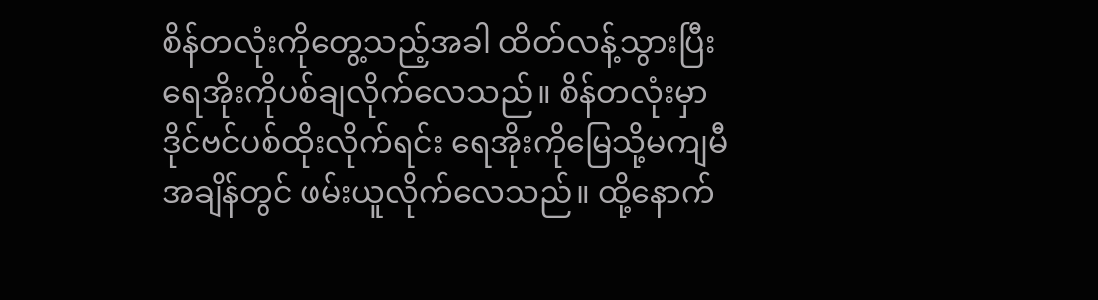စိန်တလုံးကိုတွေ့သည့်အခါ ထိတ်လန့်သွားပြီး ရေအိုးကိုပစ်ချလိုက်လေသည်။ စိန်တလုံးမှာ ဒိုင်ဗင်ပစ်ထိုးလိုက်ရင်း ရေအိုးကိုမြေသို့မကျမီအချိန်တွင် ဖမ်းယူလိုက်လေသည်။ ထို့နောက်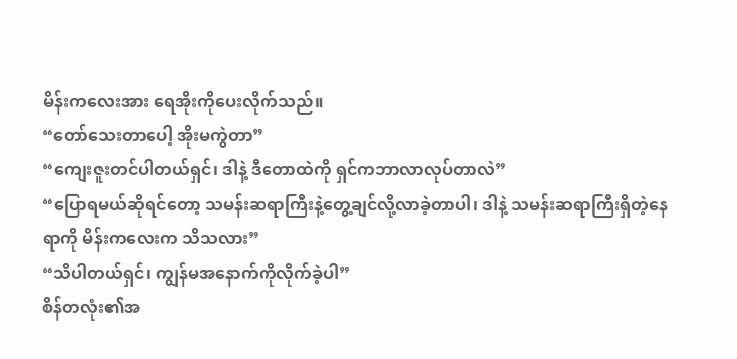မိန်းကလေးအား ရေအိုးကိုပေးလိုက်သည်။
“တော်သေးတာပေါ့ အိုးမကွဲတာ”
“ကျေးဇူးတင်ပါတယ်ရှင်၊ ဒါနဲ့ ဒီတောထဲကို ရှင်ကဘာလာလုပ်တာလဲ”
“ပြောရမယ်ဆိုရင်တော့ သမန်းဆရာကြီးနဲ့တွေ့ချင်လို့လာခဲ့တာပါ၊ ဒါနဲ့ သမန်းဆရာကြီးရှိတဲ့နေရာကို မိန်းကလေးက သိသလား”
“သိပါတယ်ရှင်၊ ကျွန်မအနောက်ကိုလိုက်ခဲ့ပါ”
စိန်တလုံး၏အ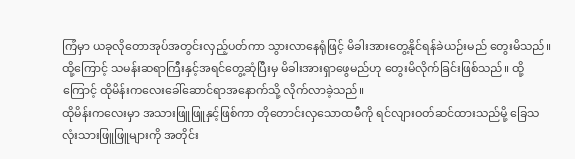ကြံမှာ ယခုလိုတောအုပ်အတွင်းလှည့်ပတ်ကာ သွားလာနေရုံဖြင့် မိခါးအားတွေ့နိုင်ရန်ခဲယဉ်းမည် တွေးမိသည်။ ထို့ကြောင့် သမန်းဆရာကြီးနှင့်အရင်တွေ့ဆုံပြီးမှ မိခါးအားရှာဖွေမည်ဟု တွေးမိလိုက်ခြင်းဖြစ်သည်။ ထို့ကြောင့် ထိုမိန်းကလေးခေါ်ဆောင်ရာအနောက်သို့ လိုက်လာခဲ့သည်။
ထိုမိန်းကလေးမှာ အသားဖြူဖြူနှင့်ဖြစ်ကာ တိုတောင်းလှသောထမီကို ရင်လျားဝတ်ဆင်ထားသည်မို့ ခြေသလုံးသားဖြူဖြူများကို အတိုင်း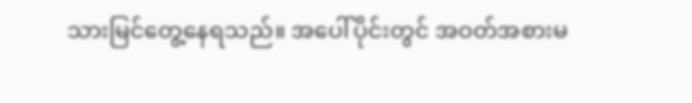သားမြင်တွေ့နေရသည်။ အပေါ်ပိုင်းတွင် အဝတ်အစားမ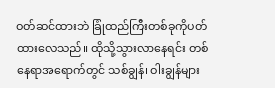ဝတ်ဆင်ထားဘဲ ခြုံထည်ကြီးတစ်ခုကိုပတ်ထားလေသည်။ ထိုသို့သွားလာနေရင်း တစ်နေရာအရောက်တွင် သစ်ချွန်၊ ဝါးချွန်များ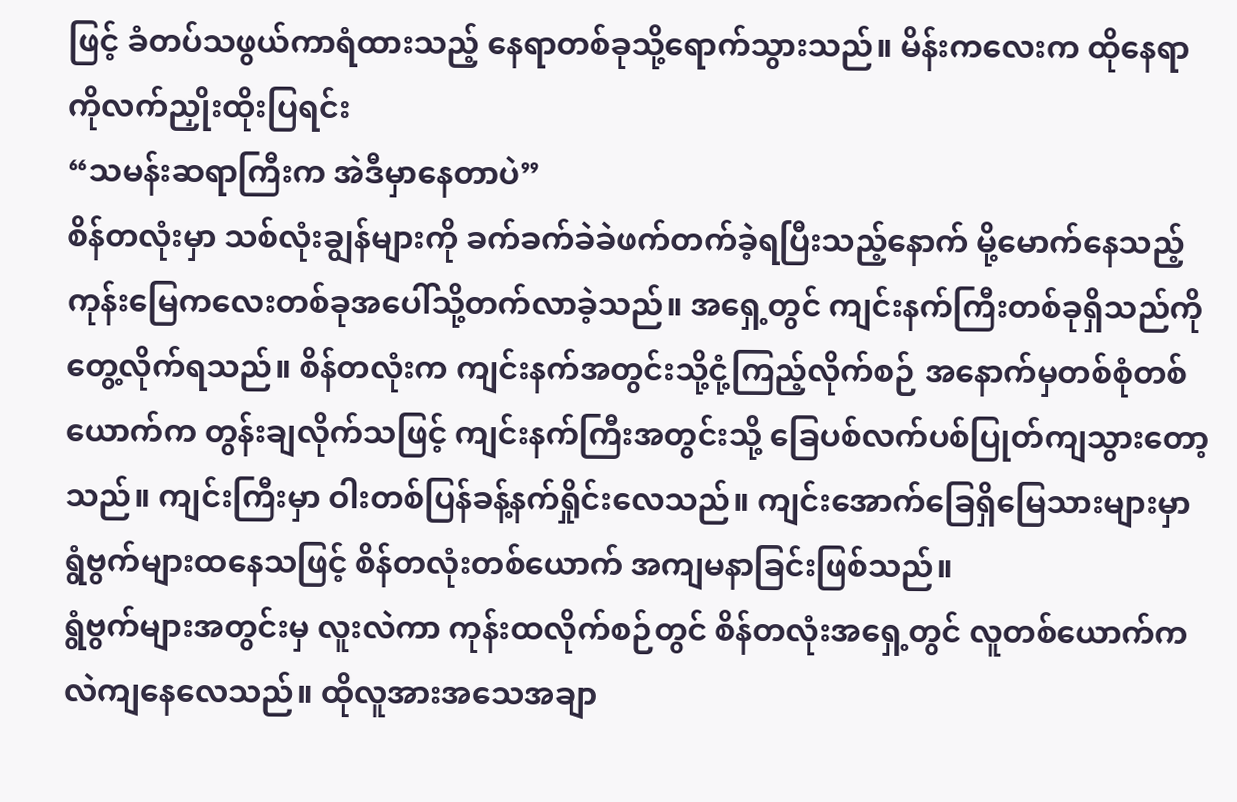ဖြင့် ခံတပ်သဖွယ်ကာရံထားသည့် နေရာတစ်ခုသို့ရောက်သွားသည်။ မိန်းကလေးက ထိုနေရာကိုလက်ညှိုးထိုးပြရင်း
“သမန်းဆရာကြီးက အဲဒီမှာနေတာပဲ”
စိန်တလုံးမှာ သစ်လုံးချွန်များကို ခက်ခက်ခဲခဲဖက်တက်ခဲ့ရပြီးသည့်နောက် မို့မောက်နေသည့် ကုန်းမြေကလေးတစ်ခုအပေါ်သို့တက်လာခဲ့သည်။ အရှေ့တွင် ကျင်းနက်ကြီးတစ်ခုရှိသည်ကိုတွေ့လိုက်ရသည်။ စိန်တလုံးက ကျင်းနက်အတွင်းသို့ငုံ့ကြည့်လိုက်စဉ် အနောက်မှတစ်စုံတစ်ယောက်က တွန်းချလိုက်သဖြင့် ကျင်းနက်ကြီးအတွင်းသို့ ခြေပစ်လက်ပစ်ပြုတ်ကျသွားတော့သည်။ ကျင်းကြီးမှာ ဝါးတစ်ပြန်ခန့်နက်ရှိုင်းလေသည်။ ကျင်းအောက်ခြေရှိမြေသားများမှာ ရွံဗွက်များထနေသဖြင့် စိန်တလုံးတစ်ယောက် အကျမနာခြင်းဖြစ်သည်။
ရွံဗွက်များအတွင်းမှ လူးလဲကာ ကုန်းထလိုက်စဉ်တွင် စိန်တလုံးအရှေ့တွင် လူတစ်ယောက်က လဲကျနေလေသည်။ ထိုလူအားအသေအချာ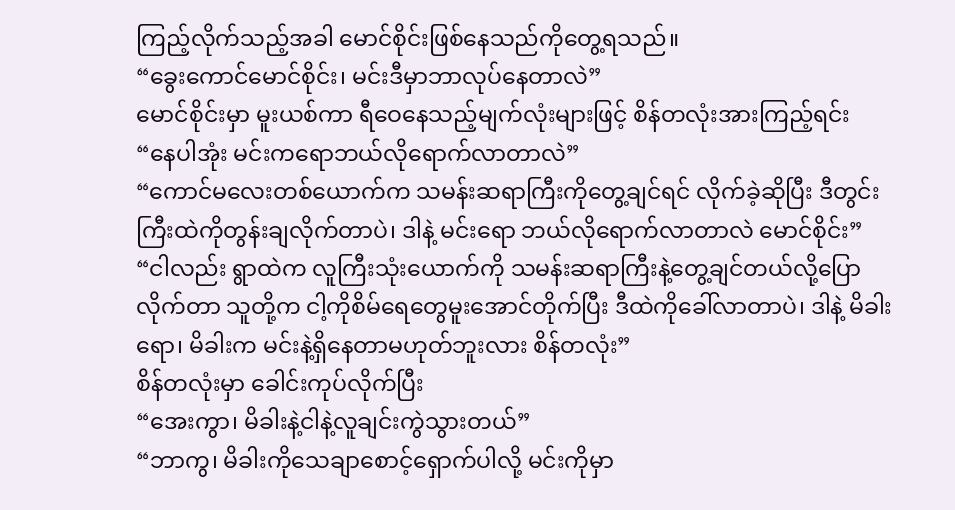ကြည့်လိုက်သည့်အခါ မောင်စိုင်းဖြစ်နေသည်ကိုတွေ့ရသည်။
“ခွေးကောင်မောင်စိုင်း၊ မင်းဒီမှာဘာလုပ်နေတာလဲ”
မောင်စိုင်းမှာ မူးယစ်ကာ ရီဝေနေသည့်မျက်လုံးများဖြင့် စိန်တလုံးအားကြည့်ရင်း
“နေပါအုံး မင်းကရောဘယ်လိုရောက်လာတာလဲ”
“ကောင်မလေးတစ်ယောက်က သမန်းဆရာကြီးကိုတွေ့ချင်ရင် လိုက်ခဲ့ဆိုပြီး ဒီတွင်းကြီးထဲကိုတွန်းချလိုက်တာပဲ၊ ဒါနဲ့ မင်းရော ဘယ်လိုရောက်လာတာလဲ မောင်စိုင်း”
“ငါလည်း ရွာထဲက လူကြီးသုံးယောက်ကို သမန်းဆရာကြီးနဲ့တွေ့ချင်တယ်လို့ပြောလိုက်တာ သူတို့က ငါ့ကိုစိမ်ရေတွေမူးအောင်တိုက်ပြီး ဒီထဲကိုခေါ်လာတာပဲ၊ ဒါနဲ့ မိခါးရော၊ မိခါးက မင်းနဲ့ရှိနေတာမဟုတ်ဘူးလား စိန်တလုံး”
စိန်တလုံးမှာ ခေါင်းကုပ်လိုက်ပြီး
“အေးကွာ၊ မိခါးနဲ့ငါနဲ့လူချင်းကွဲသွားတယ်”
“ဘာကွ၊ မိခါးကိုသေချာစောင့်ရှောက်ပါလို့ မင်းကိုမှာ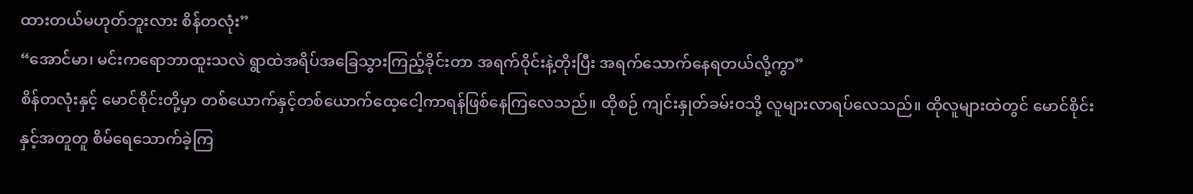ထားတယ်မဟုတ်ဘူးလား စိန်တလုံး”
“အောင်မာ၊ မင်းကရောဘာထူးသလဲ ရွာထဲအရိပ်အခြေသွားကြည့်ခိုင်းတာ အရက်ဝိုင်းနဲ့တိုးပြီး အရက်သောက်နေရတယ်လို့ကွာ”
စိန်တလုံးနှင့် မောင်စိုင်းတို့မှာ တစ်ယောက်နှင့်တစ်ယောက်ထေ့ငေါ့ကာရန်ဖြစ်နေကြလေသည်။ ထိုစဉ် ကျင်းနှုတ်ခမ်းဝသို့ လူများလာရပ်လေသည်။ ထိုလူများထဲတွင် မောင်စိုင်းနှင့်အတူတူ စိမ်ရေသောက်ခဲ့ကြ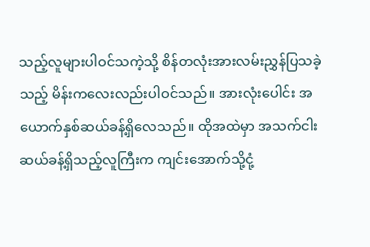သည့်လူများပါဝင်သကဲ့သို့ စိန်တလုံးအားလမ်းညွှန်ပြသခဲ့သည့် မိန်းကလေးလည်းပါဝင်သည်။ အားလုံးပေါင်း အယောက်နှစ်ဆယ်ခန့်ရှိလေသည်။ ထိုအထဲမှာ အသက်ငါးဆယ်ခန့်ရှိသည့်လူကြီးက ကျင်းအောက်သို့ငုံ့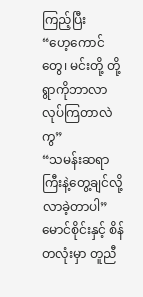ကြည့်ပြီး
“ဟေ့ကောင်တွေ၊ မင်းတို့ တို့ရွာကိုဘာလာလုပ်ကြတာလဲကွ”
“သမန်းဆရာကြီးနဲ့တွေ့ချင်လို့လာခဲ့တာပါ”
မောင်စိုင်းနှင့် စိန်တလုံးမှာ တူညီ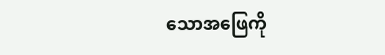သောအဖြေကို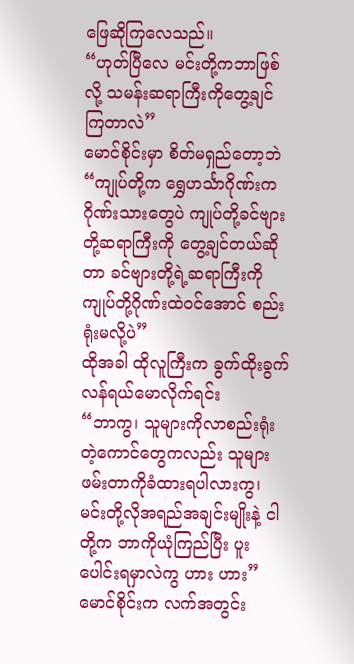ဖြေဆိုကြလေသည်။
“ဟုတ်ပြီလေ မင်းတို့ကဘာဖြစ်လို့ သမန်းဆရာကြီးကိုတွေ့ချင်ကြတာလဲ”
မောင်စိုင်းမှာ စိတ်မရှည်တော့ဘဲ
“ကျုပ်တို့က ရွှေဟင်္သာဂိုဏ်းက ဂိုဏ်းသားတွေပဲ ကျုပ်တို့ခင်ဗျားတို့ဆရာကြီးကို တွေ့ချင်တယ်ဆိုတာ ခင်ဗျားတို့ရဲ့ဆရာကြီးကို ကျုပ်တို့ဂိုဏ်းထဲဝင်အောင် စည်းရုံးမလို့ပဲ”
ထိုအခါ ထိုလူကြီးက ခွက်ထိုးခွက်လန်ရယ်မောလိုက်ရင်း
“ဘာကွ၊ သူများကိုလာစည်းရုံးတဲ့ကောင်တွေကလည်း သူများဖမ်းတာကိုခံထားရပါလားကွ၊ မင်းတို့လိုအရည်အချင်းမျိုးနဲ့ ငါတို့က ဘာကိုယုံကြည်ပြီး ပူးပေါင်းရမှာလဲကွ ဟား ဟား”
မောင်စိုင်းက လက်အတွင်း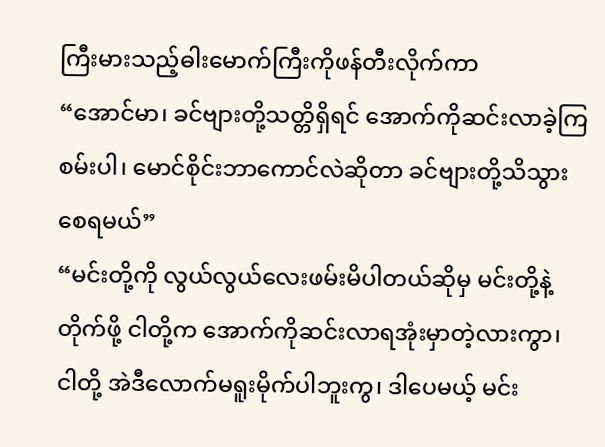ကြီးမားသည့်ဓါးမောက်ကြီးကိုဖန်တီးလိုက်ကာ
“အောင်မာ၊ ခင်ဗျားတို့သတ္တိရှိရင် အောက်ကိုဆင်းလာခဲ့ကြစမ်းပါ၊ မောင်စိုင်းဘာကောင်လဲဆိုတာ ခင်ဗျားတို့သိသွားစေရမယ်”
“မင်းတို့ကို လွယ်လွယ်လေးဖမ်းမိပါတယ်ဆိုမှ မင်းတို့နဲ့တိုက်ဖို့ ငါတို့က အောက်ကိုဆင်းလာရအုံးမှာတဲ့လားကွာ၊ ငါတို့ အဲဒီလောက်မရူးမိုက်ပါဘူးကွ၊ ဒါပေမယ့် မင်း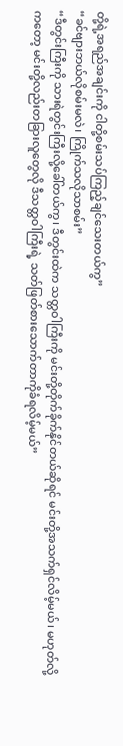တို့ရဲ့အရည်အချင်းကို ငါတို့စမ်းသပ်ကြည့်ချင်သေးတယ်ကွ”
“ခင်ဗျားဘယ်လိုစမ်းမလဲ၊ ကြိုက်သလိုသာစမ်း”
“ဒီတွင်းကြီးကို သားရဲတွင်းကြီးလို့ခေါ်တယ်ကွ၊ ဒီတွင်းထဲက သတ္တဝါကြီးကို မင်းတို့တိုက်ခိုက်နိုင်တယ်ဆိုရင် မင်းတို့အသက်ရှင်လိမ့်မယ်၊ မဟုတ်လို့ကတော့ မင်းတို့လည်းတခြားလူတွေလို ဒီသတ္တဝါကြီးရဲ့ သတ်ဖြတ်စားသောက်တာကိုခံရလိမ့်မယ်”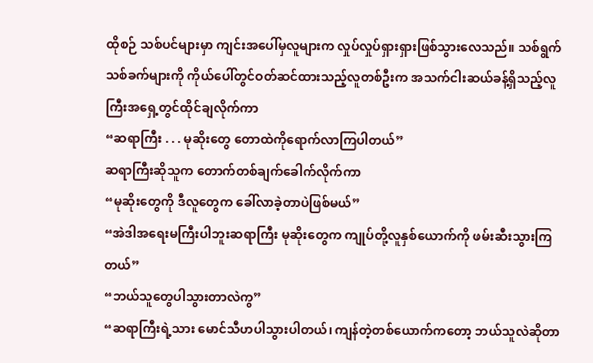ထိုစဉ် သစ်ပင်များမှာ ကျင်းအပေါ်မှလူများက လှုပ်လှုပ်ရှားရှားဖြစ်သွားလေသည်။ သစ်ရွက်သစ်ခက်များကို ကိုယ်ပေါ်တွင်ဝတ်ဆင်ထားသည့်လူတစ်ဦးက အသက်ငါးဆယ်ခန့်ရှိသည့်လူကြီးအရှေ့တွင်ထိုင်ချလိုက်ကာ
“ဆရာကြီး . . . မုဆိုးတွေ တောထဲကိုရောက်လာကြပါတယ်”
ဆရာကြီးဆိုသူက တောက်တစ်ချက်ခေါက်လိုက်ကာ
“မုဆိုးတွေကို ဒီလူတွေက ခေါ်လာခဲ့တာပဲဖြစ်မယ်”
“အဲဒါအရေးမကြီးပါဘူးဆရာကြီး မုဆိုးတွေက ကျုပ်တို့လူနှစ်ယောက်ကို ဖမ်းဆီးသွားကြတယ်”
“ဘယ်သူတွေပါသွားတာလဲကွ”
“ဆရာကြီးရဲ့သား မောင်သီဟပါသွားပါတယ်၊ ကျန်တဲ့တစ်ယောက်ကတော့ ဘယ်သူလဲဆိုတာ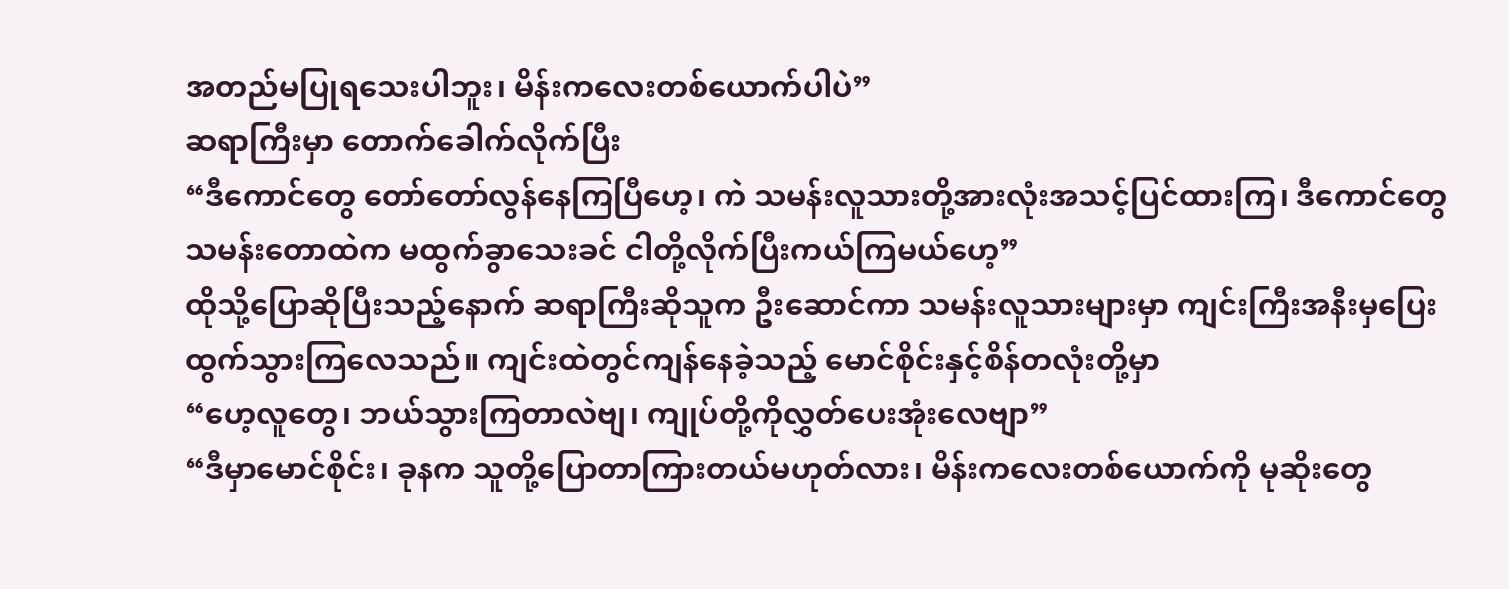အတည်မပြုရသေးပါဘူး၊ မိန်းကလေးတစ်ယောက်ပါပဲ”
ဆရာကြီးမှာ တောက်ခေါက်လိုက်ပြီး
“ဒီကောင်တွေ တော်တော်လွန်နေကြပြီဟေ့၊ ကဲ သမန်းလူသားတို့အားလုံးအသင့်ပြင်ထားကြ၊ ဒီကောင်တွေ သမန်းတောထဲက မထွက်ခွာသေးခင် ငါတို့လိုက်ပြီးကယ်ကြမယ်ဟေ့”
ထိုသို့ပြောဆိုပြီးသည့်နောက် ဆရာကြီးဆိုသူက ဦးဆောင်ကာ သမန်းလူသားများမှာ ကျင်းကြီးအနီးမှပြေးထွက်သွားကြလေသည်။ ကျင်းထဲတွင်ကျန်နေခဲ့သည့် မောင်စိုင်းနှင့်စိန်တလုံးတို့မှာ
“ဟေ့လူတွေ၊ ဘယ်သွားကြတာလဲဗျ၊ ကျုပ်တို့ကိုလွှတ်ပေးအုံးလေဗျာ”
“ဒီမှာမောင်စိုင်း၊ ခုနက သူတို့ပြောတာကြားတယ်မဟုတ်လား၊ မိန်းကလေးတစ်ယောက်ကို မုဆိုးတွေ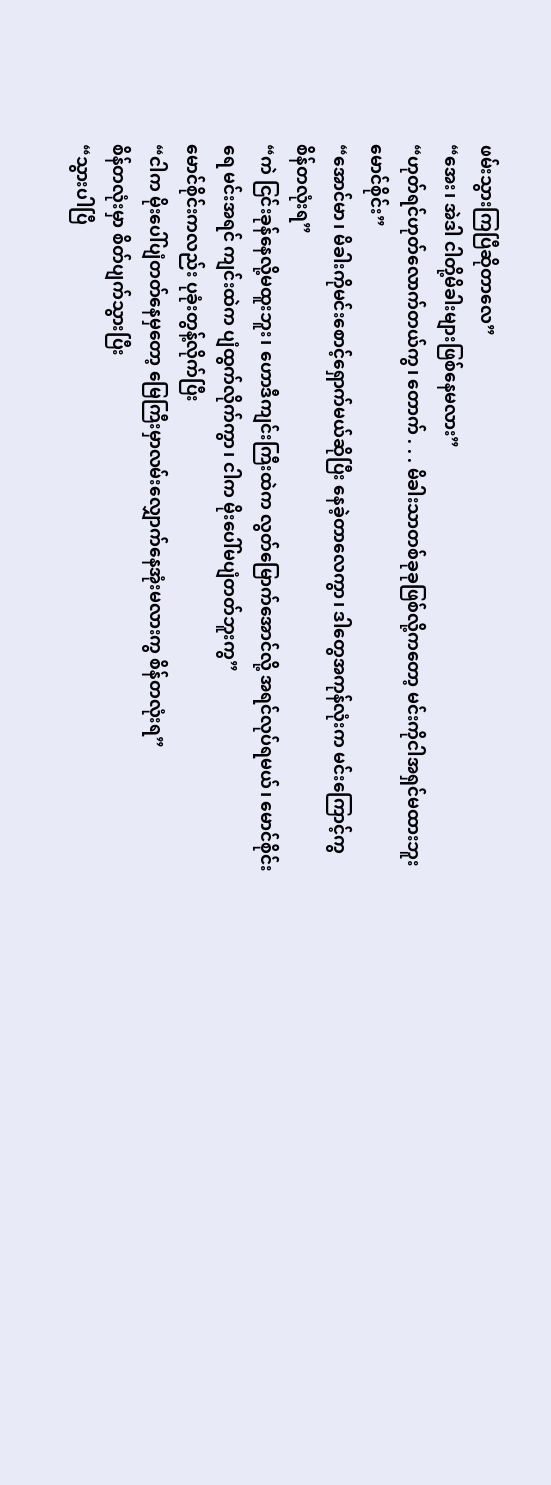ဖမ်းသွားကြပြီဆိုတာလေ”
“အေး၊ အဲဒါ ငါတို့မိခါးများဖြစ်နေမလား”
“ဟုတ်ရင်ဟုတ်လောက်တယ်ကွ၊ တောက် . . . မိခါးသာတစ်ခုခုဖြစ်လို့ကတော့ မင်းကိုငါအရှင်မထားဘူးမောင်စိုင်း”
“အောင်မာ၊ မိခါးကိုမင်းစောင့်ရှောက်မယ်ဆိုပြီး နေခဲ့တာလေကွာ၊ ဒါတွေအကုန်လုံးက မင်းကြောင့်ကွ စိန်တလုံးရ”
“ကဲ ငြင်းခုန်နေလို့မထူးဘူး၊ ဟောဒီကျင်းကြီးထဲက လွတ်မြောက်အောင်လို့ အရင်လုပ်ရမယ်၊ မောင်စိုင်းရေ မင်းအရင် ကျင်းထဲက ပျံထွက်လိုက်ကွာ၊ ငါက မိုးပေါ်မပျံတတ်ဘူးကွ”
မောင်စိုင်းကလည်း ပုခုံးတွန့်လိုက်ပြီး
“ငါက မိုးပေါ်ပျံတတ်နေမှတော့ မြေကြီးမှာလမ်းလျှောက်နေအုံးမလားကွ စိန်တလုံးရ”
စိန်တလုံးမှာ စိတ်ပျက်သွားပြီး
“သွားပါပြီ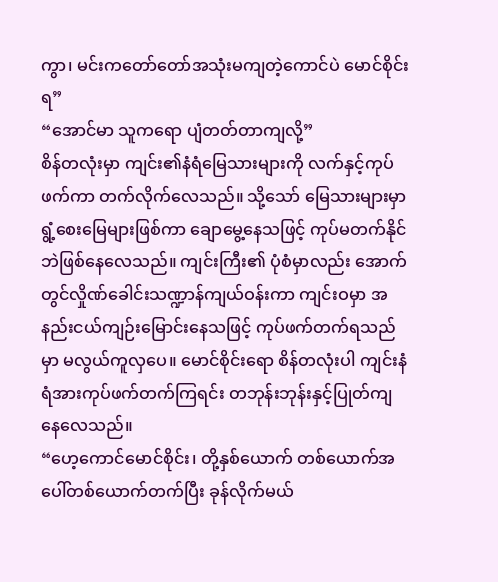ကွာ၊ မင်းကတော်တော်အသုံးမကျတဲ့ကောင်ပဲ မောင်စိုင်းရ”
“အောင်မာ သူကရော ပျံတတ်တာကျလို့”
စိန်တလုံးမှာ ကျင်း၏နံရံမြေသားများကို လက်နှင့်ကုပ်ဖက်ကာ တက်လိုက်လေသည်။ သို့သော် မြေသားများမှာ ရွံ့စေးမြေများဖြစ်ကာ ချောမွေ့နေသဖြင့် ကုပ်မတက်နိုင်ဘဲဖြစ်နေလေသည်။ ကျင်းကြီး၏ ပုံစံမှာလည်း အောက်တွင်လှိုဏ်ခေါင်းသဏ္ဍာန်ကျယ်ဝန်းကာ ကျင်းဝမှာ အနည်းငယ်ကျဉ်းမြောင်းနေသဖြင့် ကုပ်ဖက်တက်ရသည်မှာ မလွယ်ကူလှပေ။ မောင်စိုင်းရော စိန်တလုံးပါ ကျင်းနံရံအားကုပ်ဖက်တက်ကြရင်း တဘုန်းဘုန်းနှင့်ပြုတ်ကျနေလေသည်။
“ဟေ့ကောင်မောင်စိုင်း၊ တို့နှစ်ယောက် တစ်ယောက်အပေါ်တစ်ယောက်တက်ပြီး ခုန်လိုက်မယ်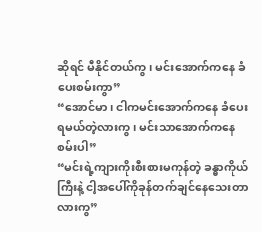ဆိုရင် မီနိုင်တယ်ကွ၊ မင်းအောက်ကနေ ခံပေးစမ်းကွာ”
“အောင်မာ၊ ငါကမင်းအောက်ကနေ ခံပေးရမယ်တဲ့လားကွ၊ မင်းသာအောက်ကနေစမ်းပါ”
“မင်းရဲ့ကျားကိုးစီးစားမကုန်တဲ့ ခန္ဓာကိုယ်ကြီးနဲ့ ငါ့အပေါ်ကိုခုန်တက်ချင်နေသေးတာလားကွ”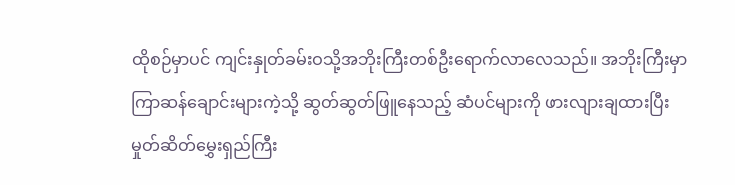ထိုစဉ်မှာပင် ကျင်းနှုတ်ခမ်းဝသို့အဘိုးကြီးတစ်ဦးရောက်လာလေသည်။ အဘိုးကြီးမှာ ကြာဆန်ချောင်းများကဲ့သို့ ဆွတ်ဆွတ်ဖြူနေသည့် ဆံပင်များကို ဖားလျားချထားပြီး မှုတ်ဆိတ်မွှေးရှည်ကြီး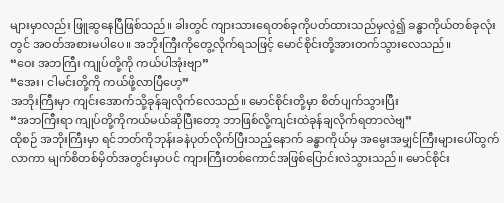များမှာလည်း ဖြူဆွနေပြီဖြစ်သည်။ ခါးတွင် ကျားသားရေတစ်ခုကိုပတ်ထားသည်မှလွဲ၍ ခန္ဓာကိုယ်တစ်ခုလုံးတွင် အဝတ်အစားမပါပေ။ အဘိုးကြီးကိုတွေ့လိုက်ရသဖြင့် မောင်စိုင်းတို့အားတက်သွားလေသည်။
“ဝေး အဘကြီး ကျုပ်တို့ကို ကယ်ပါအုံးဗျာ”
“အေး၊ ငါမင်းတို့ကို ကယ်ဖို့လာပြီဟေ့”
အဘိုးကြီးမှာ ကျင်းအောက်သို့ခုန်ချလိုက်လေသည်။ မောင်စိုင်းတို့မှာ စိတ်ပျက်သွားပြီး
“အဘကြီးရာ ကျုပ်တို့ကိုကယ်မယ်ဆိုပြီးတော့ ဘာဖြစ်လို့ကျင်းထဲခုန်ချလိုက်ရတာလဲဗျ”
ထိုစဉ် အဘိုးကြီးမှာ ရင်ဘတ်ကိုဘုန်းခနဲပုတ်လိုက်ပြီးသည့်နောက် ခန္ဓာကိုယ်မှ အမွေးအမျှင်ကြီးများပေါ်ထွက်လာကာ မျက်စိတစ်မှိတ်အတွင်းမှာပင် ကျားကြီးတစ်ကောင်အဖြစ်ပြောင်းလဲသွားသည်။ မောင်စိုင်း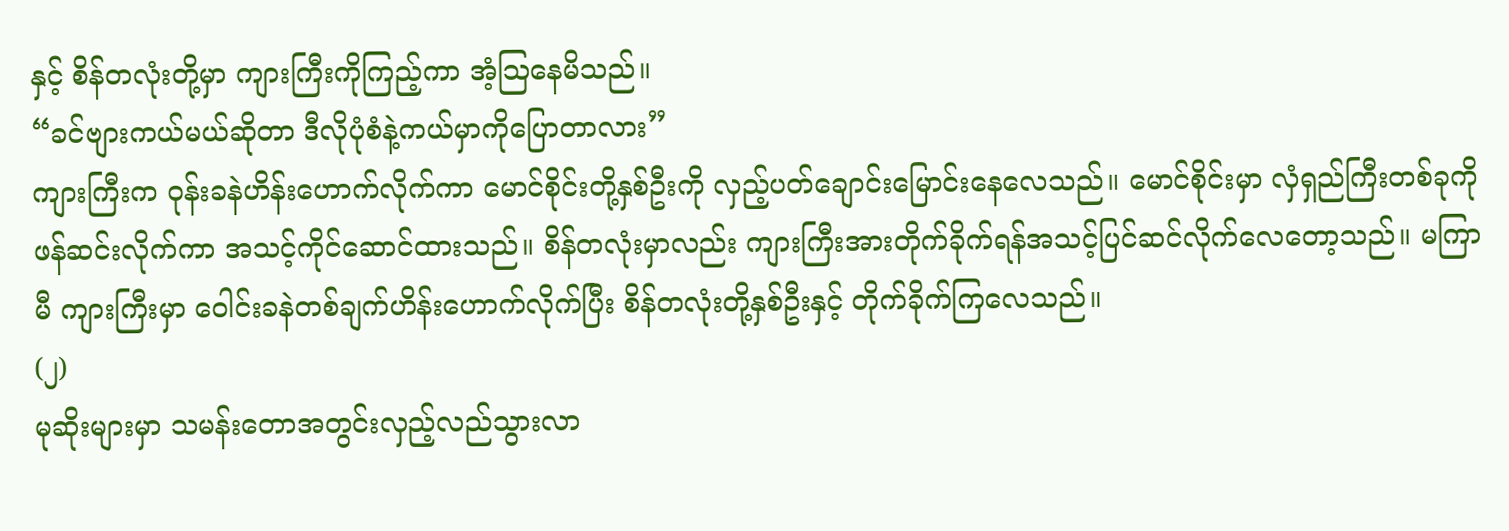နှင့် စိန်တလုံးတို့မှာ ကျားကြီးကိုကြည့်ကာ အံ့သြနေမိသည်။
“ခင်ဗျားကယ်မယ်ဆိုတာ ဒီလိုပုံစံနဲ့ကယ်မှာကိုပြောတာလား”
ကျားကြီးက ဝုန်းခနဲဟိန်းဟောက်လိုက်ကာ မောင်စိုင်းတို့နှစ်ဦးကို လှည့်ပတ်ချောင်းမြောင်းနေလေသည်။ မောင်စိုင်းမှာ လှံရှည်ကြီးတစ်ခုကိုဖန်ဆင်းလိုက်ကာ အသင့်ကိုင်ဆောင်ထားသည်။ စိန်တလုံးမှာလည်း ကျားကြီးအားတိုက်ခိုက်ရန်အသင့်ပြင်ဆင်လိုက်လေတော့သည်။ မကြာမီ ကျားကြီးမှာ ဝေါင်းခနဲတစ်ချက်ဟိန်းဟောက်လိုက်ပြီး စိန်တလုံးတို့နှစ်ဦးနှင့် တိုက်ခိုက်ကြလေသည်။
(၂)
မုဆိုးများမှာ သမန်းတောအတွင်းလှည့်လည်သွားလာ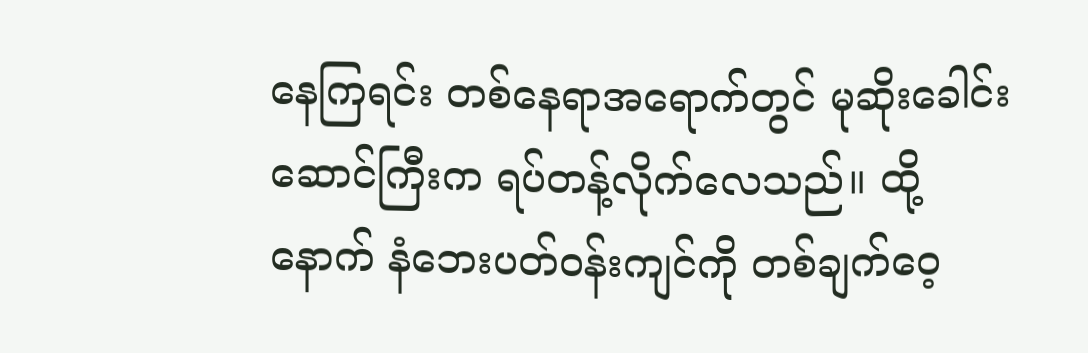နေကြရင်း တစ်နေရာအရောက်တွင် မုဆိုးခေါင်းဆောင်ကြီးက ရပ်တန့်လိုက်လေသည်။ ထို့နောက် နံဘေးပတ်ဝန်းကျင်ကို တစ်ချက်ဝေ့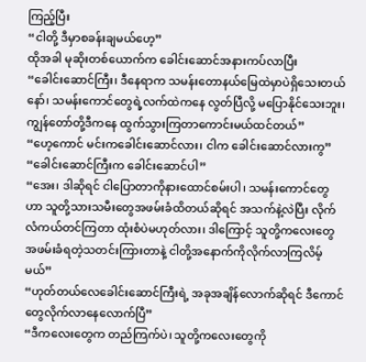ကြည့်ပြီး
“ငါတို့ ဒီမှာစခန်းချမယ်ဟေ့”
ထိုအခါ မုဆိုးတစ်ယောက်က ခေါင်းဆောင်အနားကပ်လာပြီး
“ခေါင်းဆောင်ကြီး၊ ဒီနေရာက သမန်းတောနယ်မြေထဲမှာပဲရှိသေးတယ်နော်၊ သမန်းကောင်တွေရဲ့လက်ထဲကနေ လွတ်ပြီလို့ မပြောနိုင်သေးဘူး၊ ကျွန်တော်တို့ဒီကနေ ထွက်သွားကြတာကောင်းမယ်ထင်တယ်”
“ဟေ့ကောင် မင်းကခေါင်းဆောင်လား၊ ငါက ခေါင်းဆောင်လားကွ”
“ခေါင်းဆောင်ကြီးက ခေါင်းဆောင်ပါ”
“အေး၊ ဒါဆိုရင် ငါပြောတာကိုနားထောင်စမ်းပါ၊ သမန်းကောင်တွေဟာ သူတို့သားသမီးတွေအဖမ်းခံထိတယ်ဆိုရင် အသက်နဲ့လဲပြီး လိုက်လံကယ်တင်ကြတာ ထုံးစံပဲမဟုတ်လား၊ ဒါကြောင့် သူတို့ကလေးတွေအဖမ်းခံရတဲ့သတင်းကြားတာနဲ့ ငါတို့အနောက်ကိုလိုက်လာကြလိမ့်မယ်”
“ဟုတ်တယ်လေခေါင်းဆောင်ကြီးရဲ့ အခုအချိန်လောက်ဆိုရင် ဒီကောင်တွေလိုက်လာနေလောက်ပြီ”
“ဒီကလေးတွေက တည်ကြက်ပဲ၊ သူတို့ကလေးတွေကို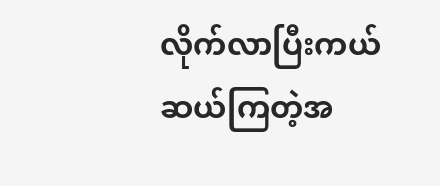လိုက်လာပြီးကယ်ဆယ်ကြတဲ့အ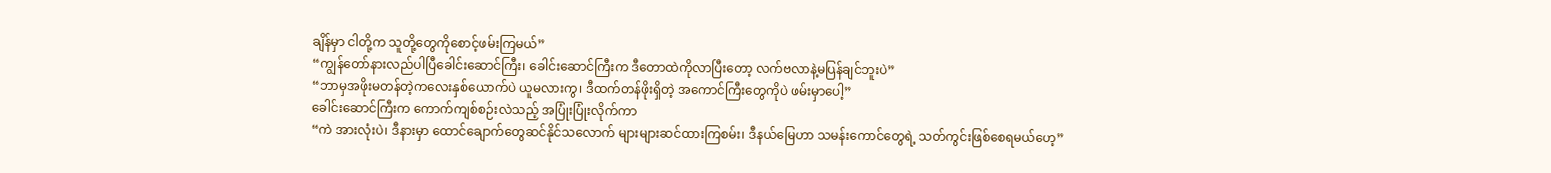ချိန်မှာ ငါတို့က သူတို့တွေကိုစောင့်ဖမ်းကြမယ်”
“ကျွန်တော်နားလည်ပါပြီခေါင်းဆောင်ကြီး၊ ခေါင်းဆောင်ကြီးက ဒီတောထဲကိုလာပြီးတော့ လက်ဗလာနဲ့မပြန်ချင်ဘူးပဲ”
“ဘာမှအဖိုးမတန်တဲ့ကလေးနှစ်ယောက်ပဲ ယူမလားကွ၊ ဒီထက်တန်ဖိုးရှိတဲ့ အကောင်ကြီးတွေကိုပဲ ဖမ်းမှာပေါ့”
ခေါင်းဆောင်ကြီးက ကောက်ကျစ်စဉ်းလဲသည့် အပြုံးပြုံးလိုက်ကာ
“ကဲ အားလုံးပဲ၊ ဒီနားမှာ ထောင်ချောက်တွေဆင်နိုင်သလောက် များများဆင်ထားကြစမ်း၊ ဒီနယ်မြေဟာ သမန်းကောင်တွေရဲ့ သတ်ကွင်းဖြစ်စေရမယ်ဟေ့”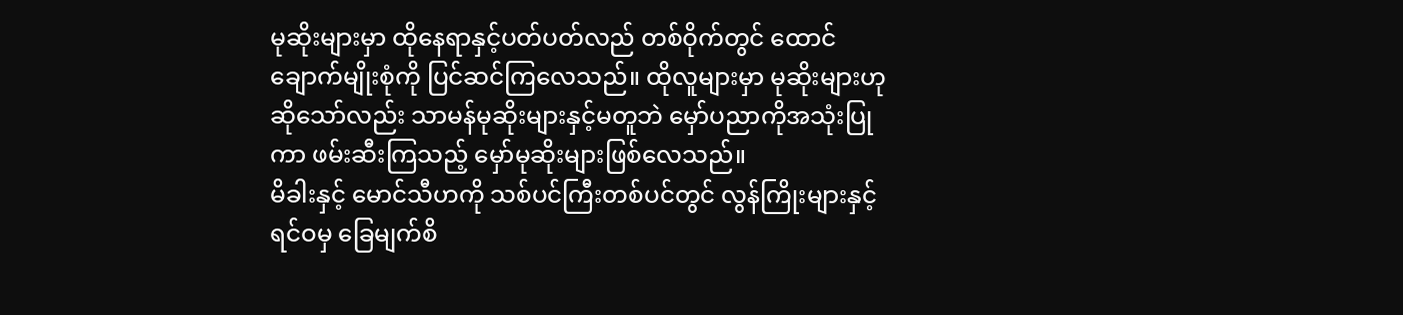မုဆိုးများမှာ ထိုနေရာနှင့်ပတ်ပတ်လည် တစ်ဝိုက်တွင် ထောင်ချောက်မျိုးစုံကို ပြင်ဆင်ကြလေသည်။ ထိုလူများမှာ မုဆိုးများဟုဆိုသော်လည်း သာမန်မုဆိုးများနှင့်မတူဘဲ မှော်ပညာကိုအသုံးပြုကာ ဖမ်းဆီးကြသည့် မှော်မုဆိုးများဖြစ်လေသည်။
မိခါးနှင့် မောင်သီဟကို သစ်ပင်ကြီးတစ်ပင်တွင် လွန်ကြိုးများနှင့် ရင်ဝမှ ခြေမျက်စိ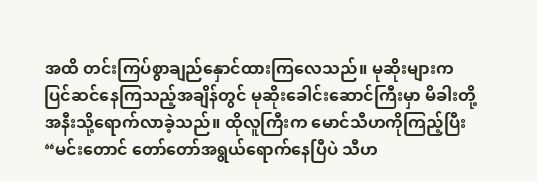အထိ တင်းကြပ်စွာချည်နှောင်ထားကြလေသည်။ မုဆိုးများက ပြင်ဆင်နေကြသည့်အချိန်တွင် မုဆိုးခေါင်းဆောင်ကြီးမှာ မိခါးတို့အနီးသို့ရောက်လာခဲ့သည်။ ထိုလူကြီးက မောင်သီဟကိုကြည့်ပြီး
“မင်းတောင် တော်တော်အရွယ်ရောက်နေပြီပဲ သီဟ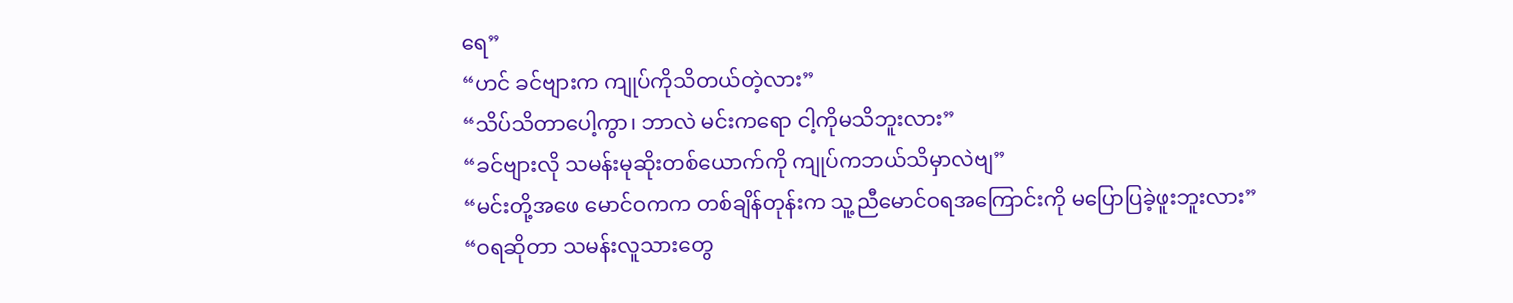ရေ”
“ဟင် ခင်ဗျားက ကျုပ်ကိုသိတယ်တဲ့လား”
“သိပ်သိတာပေါ့ကွာ၊ ဘာလဲ မင်းကရော ငါ့ကိုမသိဘူးလား”
“ခင်ဗျားလို သမန်းမုဆိုးတစ်ယောက်ကို ကျုပ်ကဘယ်သိမှာလဲဗျ”
“မင်းတို့အဖေ မောင်ဝကက တစ်ချိန်တုန်းက သူ့ညီမောင်ဝရအကြောင်းကို မပြောပြခဲ့ဖူးဘူးလား”
“ဝရဆိုတာ သမန်းလူသားတွေ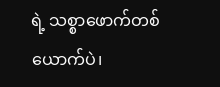ရဲ့ သစ္စာဖောက်တစ်ယောက်ပဲ၊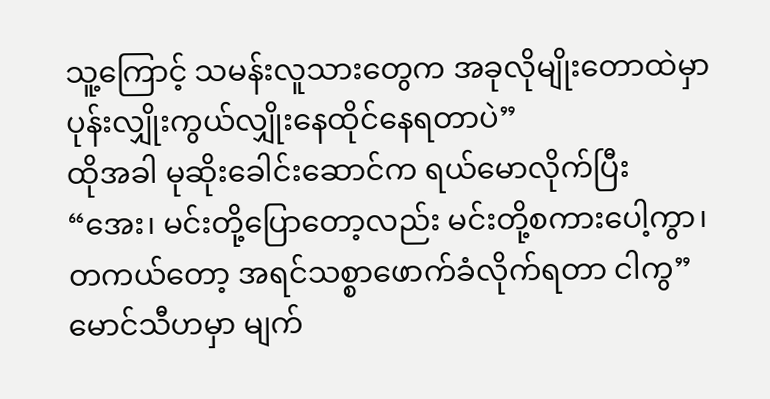သူ့ကြောင့် သမန်းလူသားတွေက အခုလိုမျိုးတောထဲမှာ ပုန်းလျှိုးကွယ်လျှိုးနေထိုင်နေရတာပဲ”
ထိုအခါ မုဆိုးခေါင်းဆောင်က ရယ်မောလိုက်ပြီး
“အေး၊ မင်းတို့ပြောတော့လည်း မင်းတို့စကားပေါ့ကွာ၊ တကယ်တော့ အရင်သစ္စာဖောက်ခံလိုက်ရတာ ငါကွ”
မောင်သီဟမှာ မျက်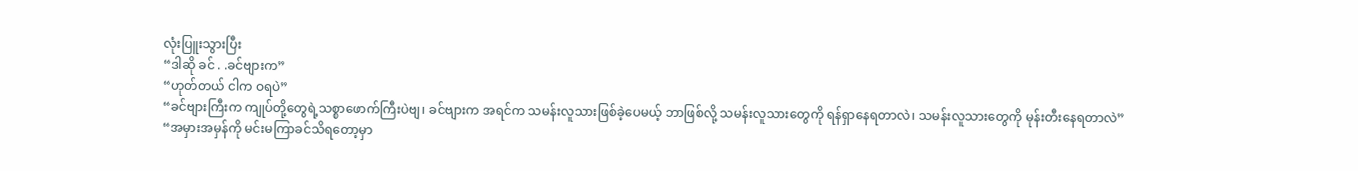လုံးပြူးသွားပြီး
“ဒါဆို ခင် . .ခင်ဗျားက”
“ဟုတ်တယ် ငါက ဝရပဲ”
“ခင်ဗျားကြီးက ကျုပ်တို့တွေရဲ့သစ္စာဖောက်ကြီးပဲဗျ၊ ခင်ဗျားက အရင်က သမန်းလူသားဖြစ်ခဲ့ပေမယ့် ဘာဖြစ်လို့ သမန်းလူသားတွေကို ရန်ရှာနေရတာလဲ၊ သမန်းလူသားတွေကို မုန်းတီးနေရတာလဲ”
“အမှားအမှန်ကို မင်းမကြာခင်သိရတော့မှာ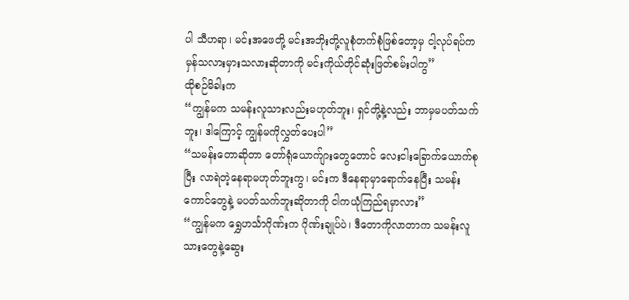ပါ သီဟရာ၊ မင်းအဖေတို့ မင်းအဘိုးတို့လူစုံတက်စုံဖြစ်တော့မှ ငါ့လုပ်ရပ်က မှန်သလားမှားသလားဆိုတာကို မင်းကိုယ်တိုင်ဆုံးဖြတ်စမ်းပါကွ”
ထိုစဉ်မိခါးက
“ကျွန်မက သမန်းလူသားလည်းမဟုတ်ဘူး၊ ရှင်တို့နဲ့လည်း ဘာမှမပတ်သက်ဘူး၊ ဒါကြောင့် ကျွန်မကိုလွှတ်ပေးပါ”
“သမန်းတောဆိုတာ တော်ရုံယောက်ျားတွေတောင် လေးငါးခြောက်ယောက်စုပြီး လာရဲတဲ့နေရာမဟုတ်ဘူးကွ၊ မင်းက ဒီနေရာမှာရောက်နေပြီး သမန်းကောင်တွေနဲ့ မပတ်သက်ဘူးဆိုတာကို ငါကယုံကြည်ရမှာလား”
“ကျွန်မက ရွှေဟင်္သာဂိုဏ်းက ဂိုဏ်းချုပ်ပဲ၊ ဒီတောကိုလာတာက သမန်းလူသားတွေနဲ့ဆွေး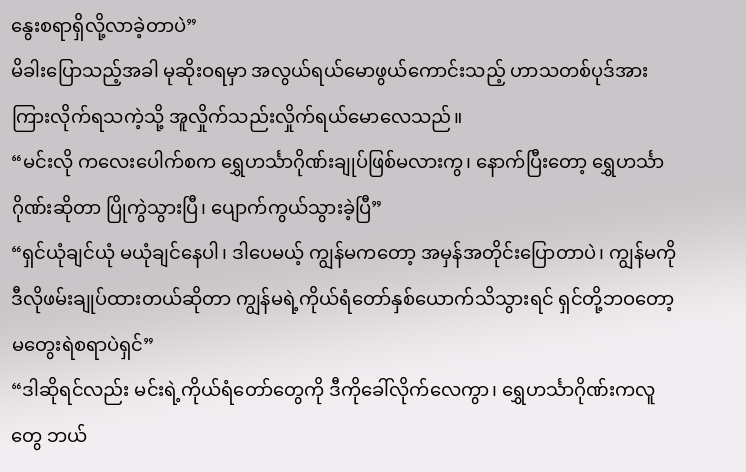နွေးစရာရှိလို့လာခဲ့တာပဲ”
မိခါးပြောသည့်အခါ မုဆိုးဝရမှာ အလွယ်ရယ်မောဖွယ်ကောင်းသည့် ဟာသတစ်ပုဒ်အား ကြားလိုက်ရသကဲ့သို့ အူလှိုက်သည်းလှိုက်ရယ်မောလေသည်။
“မင်းလို ကလေးပေါက်စက ရွှေဟင်္သာဂိုဏ်းချုပ်ဖြစ်မလားကွ၊ နောက်ပြီးတော့ ရွှေဟင်္သာဂိုဏ်းဆိုတာ ပြိုကွဲသွားပြီ၊ ပျောက်ကွယ်သွားခဲ့ပြီ”
“ရှင်ယုံချင်ယုံ မယုံချင်နေပါ၊ ဒါပေမယ့် ကျွန်မကတော့ အမှန်အတိုင်းပြောတာပဲ၊ ကျွန်မကိုဒီလိုဖမ်းချုပ်ထားတယ်ဆိုတာ ကျွန်မရဲ့ကိုယ်ရံတော်နှစ်ယောက်သိသွားရင် ရှင်တို့ဘဝတော့ မတွေးရဲစရာပဲရှင်”
“ဒါဆိုရင်လည်း မင်းရဲ့ကိုယ်ရံတော်တွေကို ဒီကိုခေါ်လိုက်လေကွာ၊ ရွှေဟင်္သာဂိုဏ်းကလူတွေ ဘယ်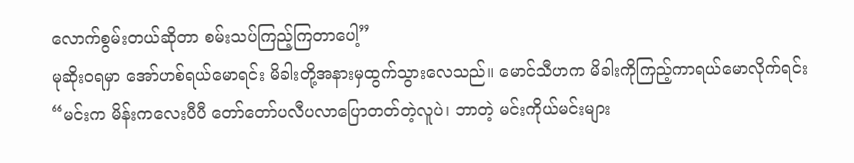လောက်စွမ်းတယ်ဆိုတာ စမ်းသပ်ကြည့်ကြတာပေါ့”
မုဆိုးဝရမှာ အော်ဟစ်ရယ်မောရင်း မိခါးတို့အနားမှထွက်သွားလေသည်။ မောင်သီဟက မိခါးကိုကြည့်ကာရယ်မောလိုက်ရင်း
“မင်းက မိန်းကလေးပီပီ တော်တော်ပလီပလာပြောတတ်တဲ့လူပဲ၊ ဘာတဲ့ မင်းကိုယ်မင်းများ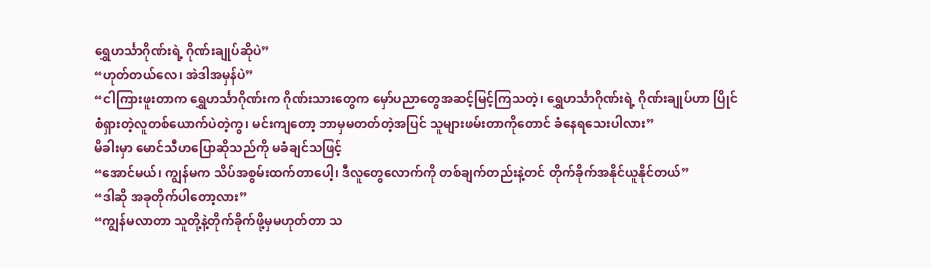ရွှေဟင်္သာဂိုဏ်းရဲ့ ဂိုဏ်းချုပ်ဆိုပဲ”
“ဟုတ်တယ်လေ၊ အဲဒါအမှန်ပဲ”
“ငါကြားဖူးတာက ရွှေဟင်္သာဂိုဏ်းက ဂိုဏ်းသားတွေက မှော်ပညာတွေအဆင့်မြင့်ကြသတဲ့၊ ရွှေဟင်္သာဂိုဏ်းရဲ့ ဂိုဏ်းချုပ်ဟာ ပြိုင်စံရှားတဲ့လူတစ်ယောက်ပဲတဲ့ကွ၊ မင်းကျတော့ ဘာမှမတတ်တဲ့အပြင် သူများဖမ်းတာကိုတောင် ခံနေရသေးပါလား”
မိခါးမှာ မောင်သီဟပြောဆိုသည်ကို မခံချင်သဖြင့်
“အောင်မယ်၊ ကျွန်မက သိပ်အစွမ်းထက်တာပေါ့၊ ဒီလူတွေလောက်ကို တစ်ချက်တည်းနဲ့တင် တိုက်ခိုက်အနိုင်ယူနိုင်တယ်”
“ဒါဆို အခုတိုက်ပါတော့လား”
“ကျွန်မလာတာ သူတို့နဲ့တိုက်ခိုက်ဖို့မှမဟုတ်တာ သ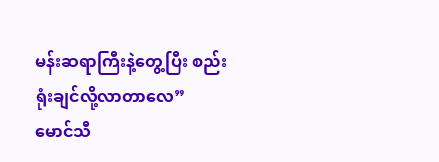မန်းဆရာကြီးနဲ့တွေ့ပြီး စည်းရုံးချင်လို့လာတာလေ”
မောင်သီ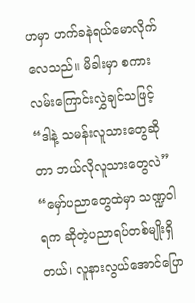ဟမှာ ဟက်ခနဲရယ်မောလိုက်လေသည်။ မိခါးမှာ စကားလမ်းကြောင်းလွှဲချင်သဖြင့်
“ဒါနဲ့ သမန်းလူသားတွေဆိုတာ ဘယ်လိုလူသားတွေလဲ”
“မှော်ပညာတွေထဲမှာ သဏ္ဍဝါရက ဆိုတဲ့ပညာရပ်တစ်မျိုးရှိတယ်၊ လူနားလွယ်အောင်ပြော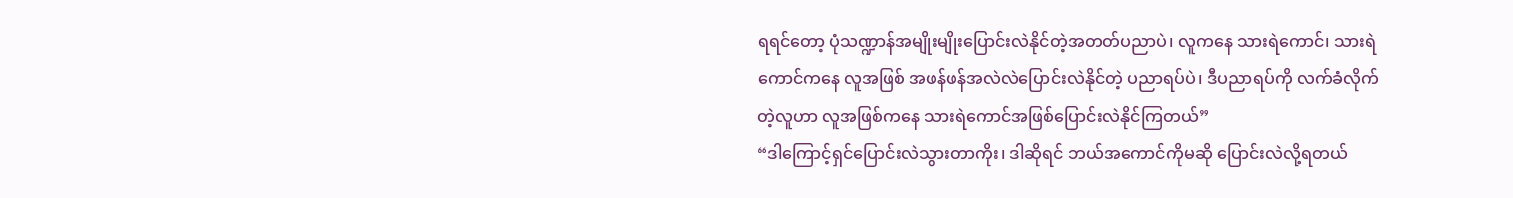ရရင်တော့ ပုံသဏ္ဍာန်အမျိုးမျိုးပြောင်းလဲနိုင်တဲ့အတတ်ပညာပဲ၊ လူကနေ သားရဲကောင်၊ သားရဲကောင်ကနေ လူအဖြစ် အဖန်ဖန်အလဲလဲပြောင်းလဲနိုင်တဲ့ ပညာရပ်ပဲ၊ ဒီပညာရပ်ကို လက်ခံလိုက်တဲ့လူဟာ လူအဖြစ်ကနေ သားရဲကောင်အဖြစ်ပြောင်းလဲနိုင်ကြတယ်”
“ဒါကြောင့်ရှင်ပြောင်းလဲသွားတာကိုး၊ ဒါဆိုရင် ဘယ်အကောင်ကိုမဆို ပြောင်းလဲလို့ရတယ်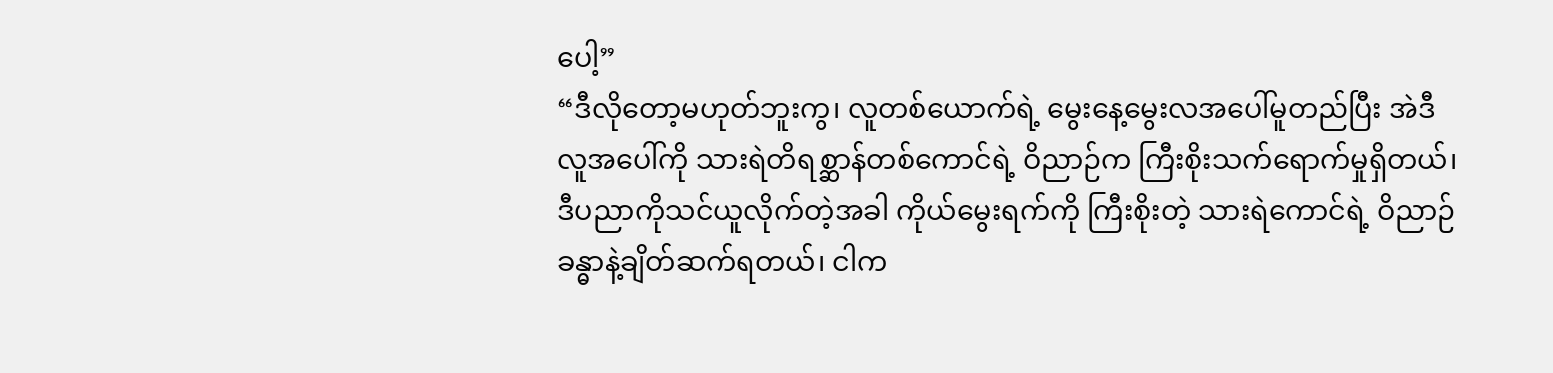ပေါ့”
“ဒီလိုတော့မဟုတ်ဘူးကွ၊ လူတစ်ယောက်ရဲ့ မွေးနေ့မွေးလအပေါ်မူတည်ပြီး အဲဒီလူအပေါ်ကို သားရဲတိရစ္ဆာန်တစ်ကောင်ရဲ့ ဝိညာဉ်က ကြီးစိုးသက်ရောက်မှုရှိတယ်၊ ဒီပညာကိုသင်ယူလိုက်တဲ့အခါ ကိုယ်မွေးရက်ကို ကြီးစိုးတဲ့ သားရဲကောင်ရဲ့ ဝိညာဉ်ခန္ဓာနဲ့ချိတ်ဆက်ရတယ်၊ ငါက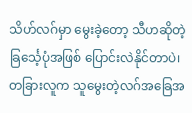သိဟ်လဂ်မှာ မွေးခဲ့တော့ သီဟဆိုတဲ့ ခြင်္သေ့ပုံအဖြစ် ပြောင်းလဲနိုင်တာပဲ၊ တခြားလူက သူမွေးတဲ့လဂ်အခြေအ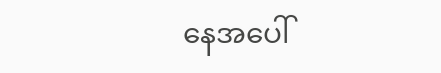နေအပေါ်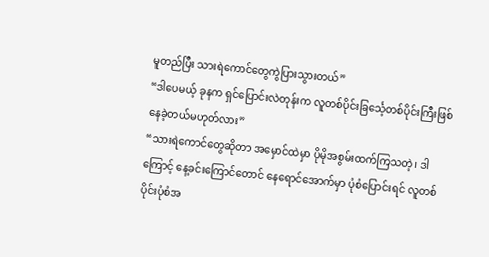မူတည်ပြီး သားရဲကောင်တွေကွဲပြားသွားတယ်”
“ဒါပေမယ့် ခုနက ရှင်ပြောင်းလဲတုန်းက လူတစ်ပိုင်းခြင်္သေ့တစ်ပိုင်းကြီးဖြစ်နေခဲ့တယ်မဟုတ်လား”
“သားရဲကောင်တွေဆိုတာ အမှောင်ထဲမှာ ပိုမိုအစွမ်းထက်ကြသတဲ့၊ ဒါကြောင့် နေ့ခင်းကြောင်တောင် နေရောင်အောက်မှာ ပုံစံပြောင်းရင် လူတစ်ပိုင်းပုံစံအ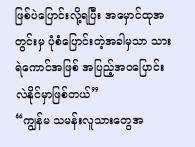ဖြစ်ပဲပြောင်းလို့ရပြီး အမှောင်ထုအတွင်းမှ ပုံစံပြောင်းတဲ့အခါမှသာ သားရဲကောင်အဖြစ် အပြည့်အဝပြောင်းလဲနိုင်မှာဖြစ်တယ်”
“ကျွန်မ သမန်းလူသားတွေအ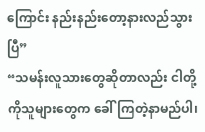ကြောင်း နည်းနည်းတော့နားလည်သွားပြီ”
“သမန်းလူသားတွေဆိုတာလည်း ငါတို့ကိုသူများတွေက ခေါ်ကြတဲ့နာမည်ပါ၊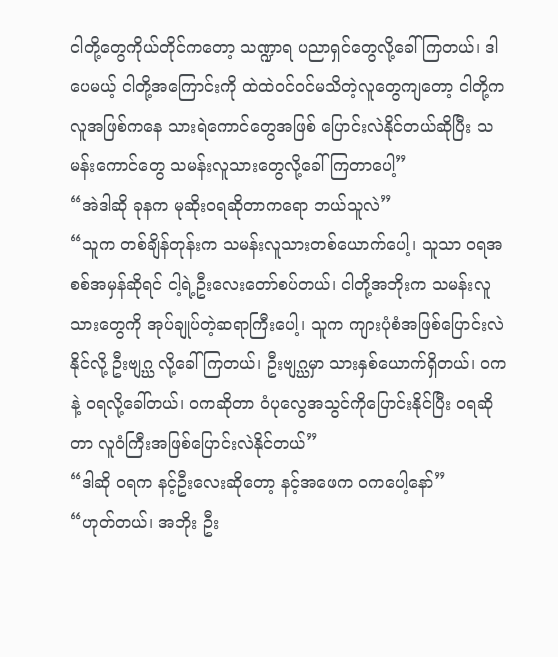ငါတို့တွေကိုယ်တိုင်ကတော့ သဏ္ဍာရ ပညာရှင်တွေလို့ခေါ်ကြတယ်၊ ဒါပေမယ့် ငါတို့အကြောင်းကို ထဲထဲဝင်ဝင်မသိတဲ့လူတွေကျတော့ ငါတို့က လူအဖြစ်ကနေ သားရဲကောင်တွေအဖြစ် ပြောင်းလဲနိုင်တယ်ဆိုပြီး သမန်းကောင်တွေ သမန်းလူသားတွေလို့ခေါ်ကြတာပေါ့”
“အဲဒါဆို ခုနက မုဆိုးဝရဆိုတာကရော ဘယ်သူလဲ”
“သူက တစ်ချိန်တုန်းက သမန်းလူသားတစ်ယောက်ပေါ့၊ သူသာ ဝရအစစ်အမှန်ဆိုရင် ငါ့ရဲ့ဦးလေးတော်စပ်တယ်၊ ငါတို့အဘိုးက သမန်းလူသားတွေကို အုပ်ချုပ်တဲ့ဆရာကြီးပေါ့၊ သူက ကျားပုံစံအဖြစ်ပြောင်းလဲနိုင်လို့ ဦးဗျဂ္ဃ လို့ခေါ်ကြတယ်၊ ဦးဗျဂ္ဃမှာ သားနှစ်ယောက်ရှိတယ်၊ ဝကနဲ့ ဝရလို့ခေါ်တယ်၊ ဝကဆိုတာ ဝံပုလွေအသွင်ကိုပြောင်းနိုင်ပြီး ဝရဆိုတာ လူဝံကြီးအဖြစ်ပြောင်းလဲနိုင်တယ်”
“ဒါဆို ဝရက နင့်ဦးလေးဆိုတော့ နင့်အဖေက ဝကပေါ့နော်”
“ဟုတ်တယ်၊ အဘိုး ဦး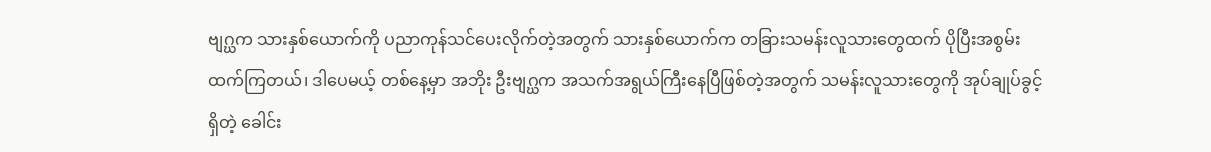ဗျဂ္ဃက သားနှစ်ယောက်ကို ပညာကုန်သင်ပေးလိုက်တဲ့အတွက် သားနှစ်ယောက်က တခြားသမန်းလူသားတွေထက် ပိုပြီးအစွမ်းထက်ကြတယ်၊ ဒါပေမယ့် တစ်နေ့မှာ အဘိုး ဦးဗျဂ္ဃက အသက်အရွယ်ကြီးနေပြီဖြစ်တဲ့အတွက် သမန်းလူသားတွေကို အုပ်ချုပ်ခွင့်ရှိတဲ့ ခေါင်း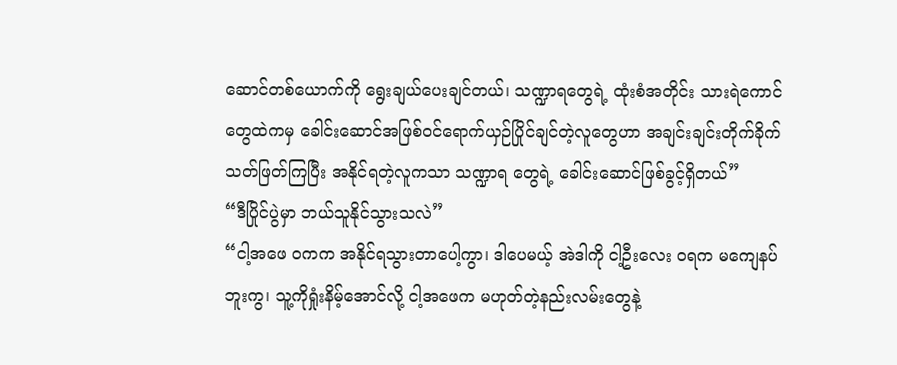ဆောင်တစ်ယောက်ကို ရွေးချယ်ပေးချင်တယ်၊ သဏ္ဍာရတွေရဲ့ ထုံးစံအတိုင်း သားရဲကောင်တွေထဲကမှ ခေါင်းဆောင်အဖြစ်ဝင်ရောက်ယှဉ်ပြိုင်ချင်တဲ့လူတွေဟာ အချင်းချင်းတိုက်ခိုက်သတ်ဖြတ်ကြပြီး အနိုင်ရတဲ့လူကသာ သဏ္ဍာရ တွေရဲ့ ခေါင်းဆောင်ဖြစ်ခွင့်ရှိတယ်”
“ဒီပြိုင်ပွဲမှာ ဘယ်သူနိုင်သွားသလဲ”
“ငါ့အဖေ ဝကက အနိုင်ရသွားတာပေါ့ကွာ၊ ဒါပေမယ့် အဲဒါကို ငါ့ဦးလေး ဝရက မကျေနပ်ဘူးကွ၊ သူ့ကိုရှုံးနိမ့်အောင်လို့ ငါ့အဖေက မဟုတ်တဲ့နည်းလမ်းတွေနဲ့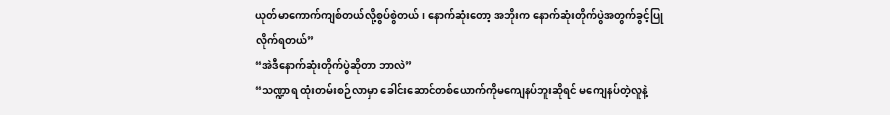ယုတ်မာကောက်ကျစ်တယ်လို့စွပ်စွဲတယ်၊ နောက်ဆုံးတော့ အဘိုးက နောက်ဆုံးတိုက်ပွဲအတွက်ခွင့်ပြုလိုက်ရတယ်”
“အဲဒီနောက်ဆုံးတိုက်ပွဲဆိုတာ ဘာလဲ”
“သဏ္ဍာရ ထုံးတမ်းစဉ်လာမှာ ခေါင်းဆောင်တစ်ယောက်ကိုမကျေနပ်ဘူးဆိုရင် မကျေနပ်တဲ့လူနဲ့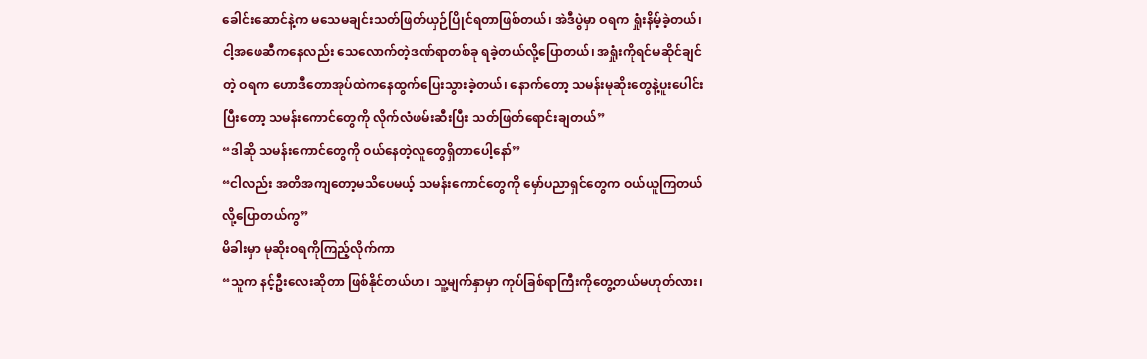ခေါင်းဆောင်နဲ့က မသေမချင်းသတ်ဖြတ်ယှဉ်ပြိုင်ရတာဖြစ်တယ်၊ အဲဒီပွဲမှာ ဝရက ရှုံးနိမ့်ခဲ့တယ်၊ ငါ့အဖေဆီကနေလည်း သေလောက်တဲ့ဒဏ်ရာတစ်ခု ရခဲ့တယ်လို့ပြောတယ်၊ အရှုံးကိုရင်မဆိုင်ချင်တဲ့ ဝရက ဟောဒီတောအုပ်ထဲကနေထွက်ပြေးသွားခဲ့တယ်၊ နောက်တော့ သမန်းမုဆိုးတွေနဲ့ပူးပေါင်းပြီးတော့ သမန်းကောင်တွေကို လိုက်လံဖမ်းဆီးပြီး သတ်ဖြတ်ရောင်းချတယ်”
“ဒါဆို သမန်းကောင်တွေကို ဝယ်နေတဲ့လူတွေရှိတာပေါ့နော်”
“ငါလည်း အတိအကျတော့မသိပေမယ့် သမန်းကောင်တွေကို မှော်ပညာရှင်တွေက ဝယ်ယူကြတယ်လို့ပြောတယ်ကွ”
မိခါးမှာ မုဆိုးဝရကိုကြည့်လိုက်ကာ
“သူက နင့်ဦးလေးဆိုတာ ဖြစ်နိုင်တယ်ဟ၊ သူ့မျက်နှာမှာ ကုပ်ခြစ်ရာကြီးကိုတွေ့တယ်မဟုတ်လား၊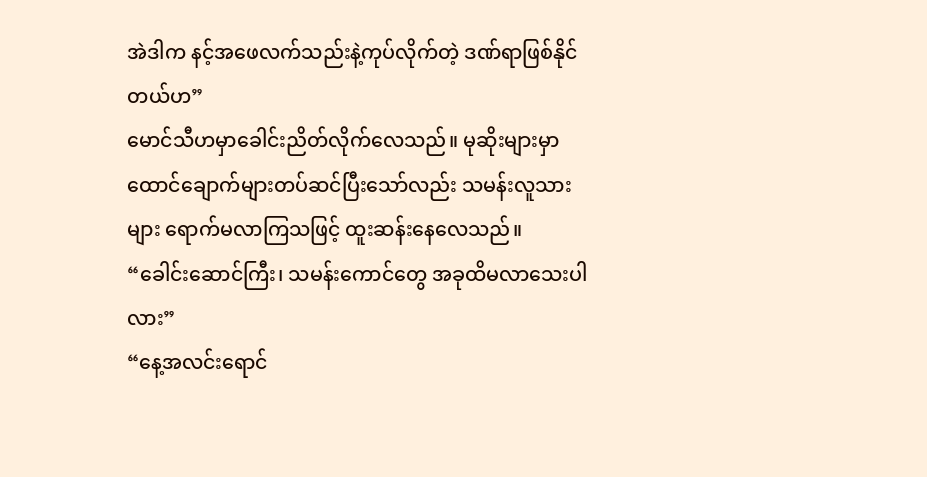အဲဒါက နင့်အဖေလက်သည်းနဲ့ကုပ်လိုက်တဲ့ ဒဏ်ရာဖြစ်နိုင်တယ်ဟ”
မောင်သီဟမှာခေါင်းညိတ်လိုက်လေသည်။ မုဆိုးများမှာ ထောင်ချောက်များတပ်ဆင်ပြီးသော်လည်း သမန်းလူသားများ ရောက်မလာကြသဖြင့် ထူးဆန်းနေလေသည်။
“ခေါင်းဆောင်ကြီး၊ သမန်းကောင်တွေ အခုထိမလာသေးပါလား”
“နေ့အလင်းရောင်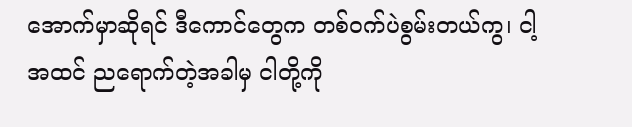အောက်မှာဆိုရင် ဒီကောင်တွေက တစ်ဝက်ပဲစွမ်းတယ်ကွ၊ ငါ့အထင် ညရောက်တဲ့အခါမှ ငါတို့ကို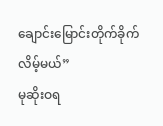ချောင်းမြောင်းတိုက်ခိုက်လိမ့်မယ်”
မုဆိုးဝရ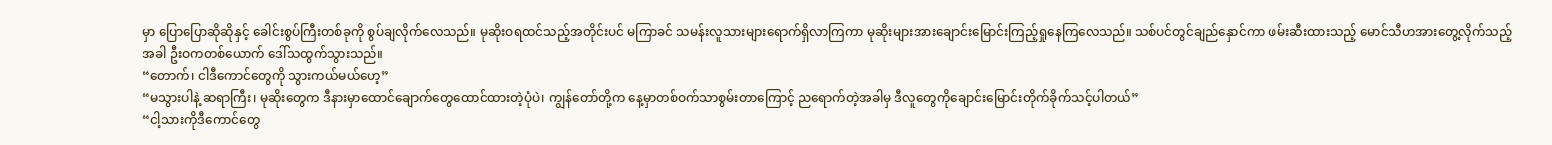မှာ ပြောပြောဆိုဆိုနှင့် ခေါင်းစွပ်ကြီးတစ်ခုကို စွပ်ချလိုက်လေသည်။ မုဆိုးဝရထင်သည့်အတိုင်းပင် မကြာခင် သမန်းလူသားများရောက်ရှိလာကြကာ မုဆိုးများအားချောင်းမြောင်းကြည့်ရှုနေကြလေသည်။ သစ်ပင်တွင်ချည်နှောင်ကာ ဖမ်းဆီးထားသည့် မောင်သီဟအားတွေ့လိုက်သည့်အခါ ဦးဝကတစ်ယောက် ဒေါ်သထွက်သွားသည်။
“တောက်၊ ငါဒီကောင်တွေကို သွားကယ်မယ်ဟေ့”
“မသွားပါနဲ့ ဆရာကြီး၊ မုဆိုးတွေက ဒီနားမှာထောင်ချောက်တွေထောင်ထားတဲ့ပုံပဲ၊ ကျွန်တော်တို့က နေ့မှာတစ်ဝက်သာစွမ်းတာကြောင့် ညရောက်တဲ့အခါမှ ဒီလူတွေကိုချောင်းမြောင်းတိုက်ခိုက်သင့်ပါတယ်”
“ငါ့သားကိုဒီကောင်တွေ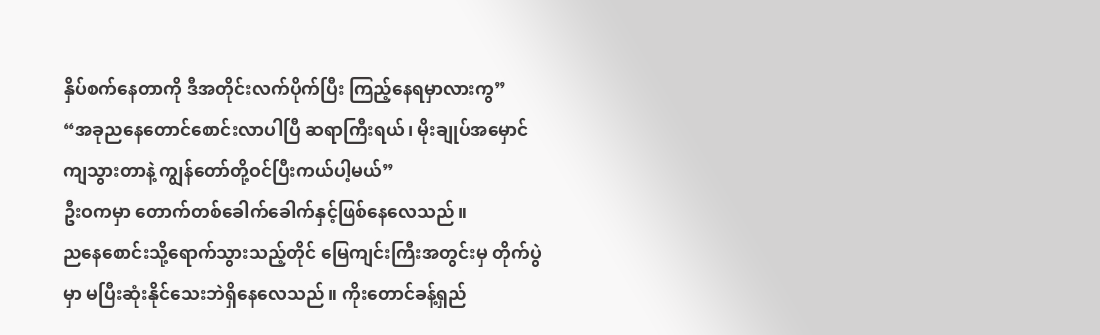နှိပ်စက်နေတာကို ဒီအတိုင်းလက်ပိုက်ပြီး ကြည့်နေရမှာလားကွ”
“အခုညနေတောင်စောင်းလာပါပြီ ဆရာကြီးရယ်၊ မိုးချုပ်အမှောင်ကျသွားတာနဲ့ ကျွန်တော်တို့ဝင်ပြီးကယ်ပါ့မယ်”
ဦးဝကမှာ တောက်တစ်ခေါက်ခေါက်နှင့်ဖြစ်နေလေသည်။
ညနေစောင်းသို့ရောက်သွားသည့်တိုင် မြေကျင်းကြီးအတွင်းမှ တိုက်ပွဲမှာ မပြီးဆုံးနိုင်သေးဘဲရှိနေလေသည်။ ကိုးတောင်ခန့်ရှည်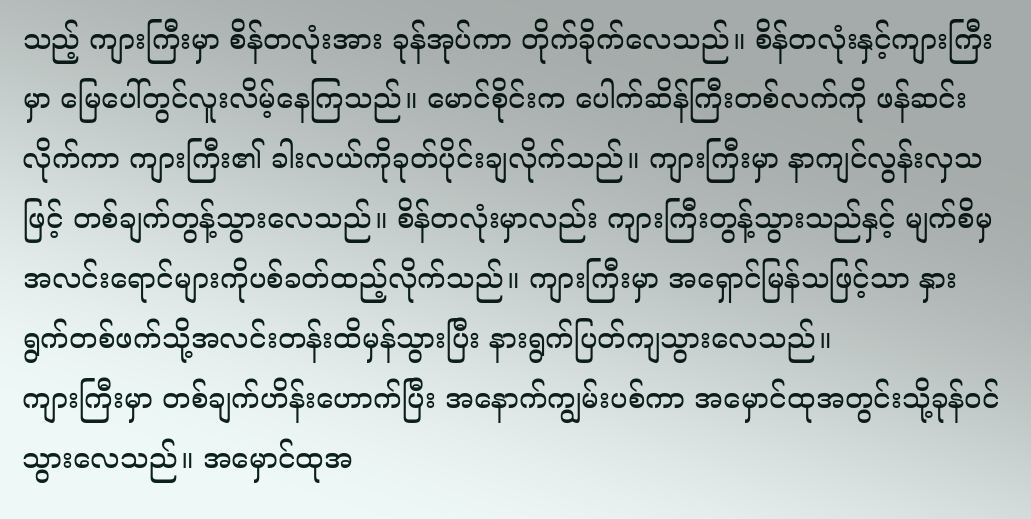သည့် ကျားကြီးမှာ စိန်တလုံးအား ခုန်အုပ်ကာ တိုက်ခိုက်လေသည်။ စိန်တလုံးနှင့်ကျားကြီးမှာ မြေပေါ်တွင်လူးလိမ့်နေကြသည်။ မောင်စိုင်းက ပေါက်ဆိန်ကြီးတစ်လက်ကို ဖန်ဆင်းလိုက်ကာ ကျားကြီး၏ ခါးလယ်ကိုခုတ်ပိုင်းချလိုက်သည်။ ကျားကြီးမှာ နာကျင်လွန်းလှသဖြင့် တစ်ချက်တွန့်သွားလေသည်။ စိန်တလုံးမှာလည်း ကျားကြီးတွန့်သွားသည်နှင့် မျက်စိမှအလင်းရောင်များကိုပစ်ခတ်ထည့်လိုက်သည်။ ကျားကြီးမှာ အရှောင်မြန်သဖြင့်သာ နှားရွက်တစ်ဖက်သို့အလင်းတန်းထိမှန်သွားပြီး နားရွက်ပြတ်ကျသွားလေသည်။
ကျားကြီးမှာ တစ်ချက်ဟိန်းဟောက်ပြီး အနောက်ကျွမ်းပစ်ကာ အမှောင်ထုအတွင်းသို့ခုန်ဝင်သွားလေသည်။ အမှောင်ထုအ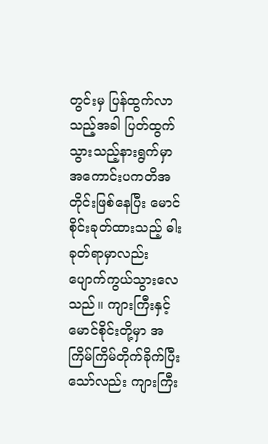တွင်းမှ ပြန်ထွက်လာသည့်အခါ ပြတ်ထွက်သွားသည့်နားရွက်မှာ အကောင်းပကတိအတိုင်းဖြစ်နေပြီး မောင်စိုင်းခုတ်ထားသည့် ဓါးခုတ်ရာမှာလည်း ပျောက်ကွယ်သွားလေသည်။ ကျားကြီးနှင့်မောင်စိုင်းတို့မှာ အကြိမ်ကြိမ်တိုက်ခိုက်ပြီးသော်လည်း ကျားကြီး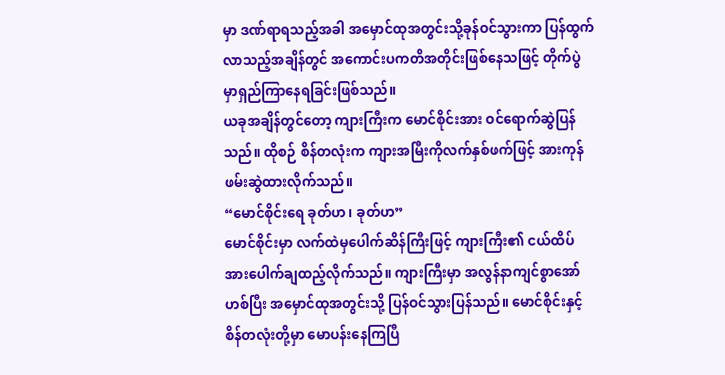မှာ ဒဏ်ရာရသည့်အခါ အမှောင်ထုအတွင်းသို့ခုန်ဝင်သွားကာ ပြန်ထွက်လာသည့်အချိန်တွင် အကောင်းပကတိအတိုင်းဖြစ်နေသဖြင့် တိုက်ပွဲမှာရှည်ကြာနေရခြင်းဖြစ်သည်။
ယခုအချိန်တွင်တော့ ကျားကြီးက မောင်စိုင်းအား ဝင်ရောက်ဆွဲပြန်သည်။ ထိုစဉ် စိန်တလုံးက ကျားအမြီးကိုလက်နှစ်ဖက်ဖြင့် အားကုန်ဖမ်းဆွဲထားလိုက်သည်။
“မောင်စိုင်းရေ ခုတ်ဟ၊ ခုတ်ဟ”
မောင်စိုင်းမှာ လက်ထဲမှပေါက်ဆိန်ကြီးဖြင့် ကျားကြီး၏ ငယ်ထိပ်အားပေါက်ချထည့်လိုက်သည်။ ကျားကြီးမှာ အလွန်နာကျင်စွာအော်ဟစ်ပြီး အမှောင်ထုအတွင်းသို့ ပြန်ဝင်သွားပြန်သည်။ မောင်စိုင်းနှင့် စိန်တလုံးတို့မှာ မောပန်းနေကြပြီ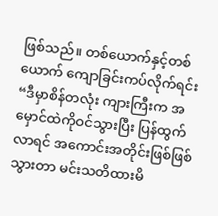ဖြစ်သည်။ တစ်ယောက်နှင့်တစ်ယောက် ကျောခြင်းကပ်လိုက်ရင်း
“ဒီမှာစိန်တလုံး ကျားကြီးက အမှောင်ထဲကိုဝင်သွားပြီး ပြန်ထွက်လာရင် အကောင်းအတိုင်းဖြစ်ဖြစ်သွားတာ မင်းသတိထားမိ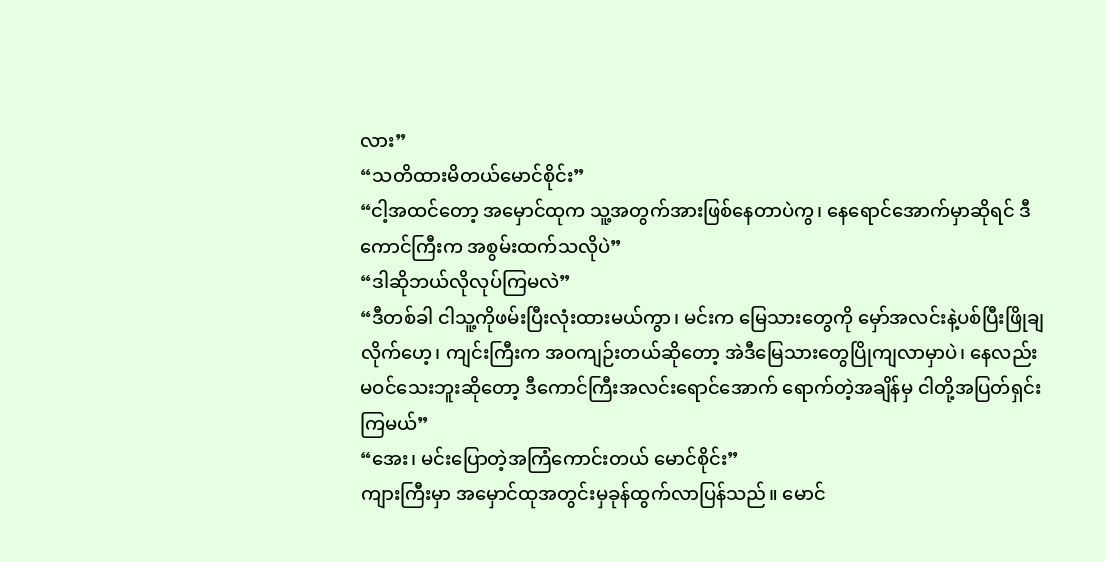လား”
“သတိထားမိတယ်မောင်စိုင်း”
“ငါ့အထင်တော့ အမှောင်ထုက သူ့အတွက်အားဖြစ်နေတာပဲကွ၊ နေရောင်အောက်မှာဆိုရင် ဒီကောင်ကြီးက အစွမ်းထက်သလိုပဲ”
“ဒါဆိုဘယ်လိုလုပ်ကြမလဲ”
“ဒီတစ်ခါ ငါသူ့ကိုဖမ်းပြီးလုံးထားမယ်ကွာ၊ မင်းက မြေသားတွေကို မှော်အလင်းနဲ့ပစ်ပြီးဖြိုချလိုက်ဟေ့၊ ကျင်းကြီးက အဝကျဉ်းတယ်ဆိုတော့ အဲဒီမြေသားတွေပြိုကျလာမှာပဲ၊ နေလည်းမဝင်သေးဘူးဆိုတော့ ဒီကောင်ကြီးအလင်းရောင်အောက် ရောက်တဲ့အချိန်မှ ငါတို့အပြတ်ရှင်းကြမယ်”
“အေး၊ မင်းပြောတဲ့အကြံကောင်းတယ် မောင်စိုင်း”
ကျားကြီးမှာ အမှောင်ထုအတွင်းမှခုန်ထွက်လာပြန်သည်။ မောင်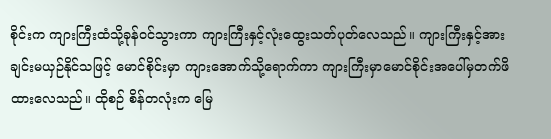စိုင်းက ကျားကြီးထံသို့ခုန်ဝင်သွားကာ ကျားကြီးနှင့်လုံးထွေးသတ်ပုတ်လေသည်။ ကျားကြီးနှင့်အားချင်းမယှဉ်နိုင်သဖြင့် မောင်စိုင်းမှာ ကျားအောက်သို့ရောက်ကာ ကျားကြီးမှာမောင်စိုင်းအပေါ်မှတက်ဖိထားလေသည်။ ထိုစဉ် စိန်တလုံးက မြေ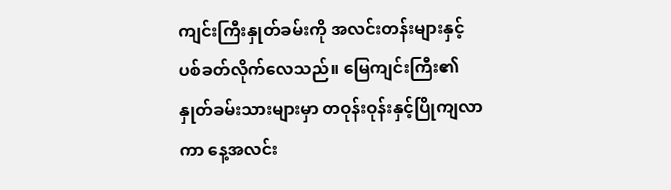ကျင်းကြီးနှုတ်ခမ်းကို အလင်းတန်းများနှင့်ပစ်ခတ်လိုက်လေသည်။ မြေကျင်းကြီး၏ နှုတ်ခမ်းသားများမှာ တဝုန်းဝုန်းနှင့်ပြိုကျလာကာ နေ့အလင်း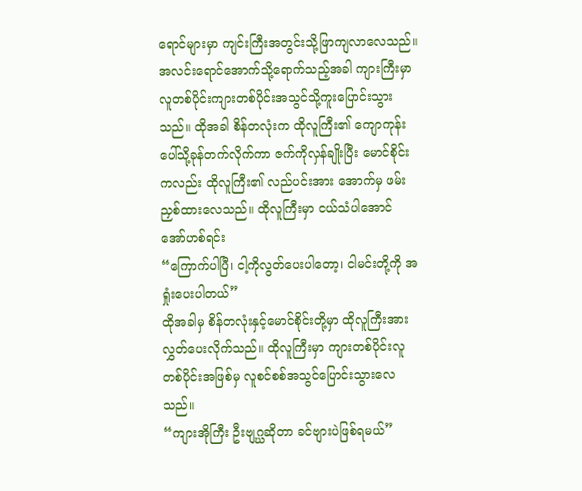ရောင်များမှာ ကျင်းကြီးအတွင်းသို့ဖြာကျလာလေသည်။
အလင်းရောင်အောက်သို့ရောက်သည့်အခါ ကျားကြီးမှာ လူတစ်ပိုင်းကျားတစ်ပိုင်းအသွင်သို့ကူးပြောင်းသွားသည်။ ထိုအခါ စိန်တလုံးက ထိုလူကြီး၏ ကျောကုန်းပေါ်သို့ခုန်တက်လိုက်ကာ ဇက်ကိုလှန်ချိုးပြီး မောင်စိုင်းကလည်း ထိုလူကြီး၏ လည်ပင်းအား အောက်မှ ဖမ်းညှစ်ထားလေသည်။ ထိုလူကြီးမှာ ငယ်သံပါအောင် အော်ဟစ်ရင်း
“ကြောက်ပါပြီ၊ ငါ့ကိုလွတ်ပေးပါတော့၊ ငါမင်းတို့ကို အရှုံးပေးပါတယ်”
ထိုအခါမှ စိန်တလုံးနှင့်မောင်စိုင်းတို့မှာ ထိုလူကြီးအားလွှတ်ပေးလိုက်သည်။ ထိုလူကြီးမှာ ကျားတစ်ပိုင်းလူတစ်ပိုင်းအဖြစ်မှ လူစင်စစ်အသွင်ပြောင်းသွားလေသည်။
“ကျားအိုကြီး ဦးဗျဂ္ဃဆိုတာ ခင်ဗျားပဲဖြစ်ရမယ်”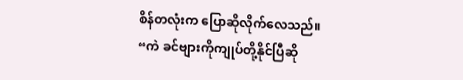စိန်တလုံးက ပြောဆိုလိုက်လေသည်။
“ကဲ ခင်ဗျားကိုကျုပ်တို့နိုင်ပြီဆို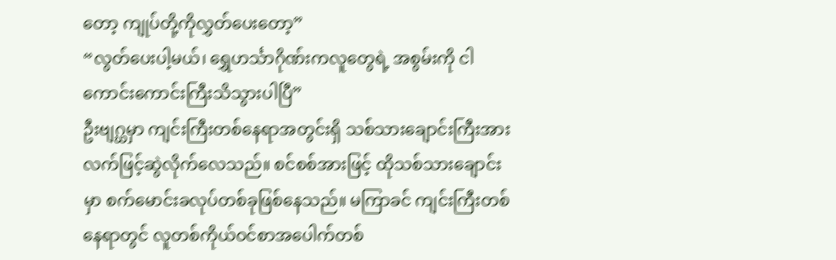တော့ ကျုပ်တို့ကိုလွှတ်ပေးတော့”
“လွတ်ပေးပါ့မယ်၊ ရွှေဟင်္သာဂိုဏ်းကလူတွေရဲ့ အစွမ်းကို ငါကောင်းကောင်းကြီးသိသွားပါပြီ”
ဦးဗျဂ္ဃမှာ ကျင်းကြီးတစ်နေရာအတွင်းရှိ သစ်သားချောင်းကြီးအား လက်ဖြင့်ဆွဲလိုက်လေသည်။ စင်စစ်အားဖြင့် ထိုသစ်သားချောင်းမှာ စက်မောင်းခလုပ်တစ်ခုဖြစ်နေသည်။ မကြာခင် ကျင်းကြီးတစ်နေရာတွင် လူတစ်ကိုယ်ဝင်စာအပေါက်တစ်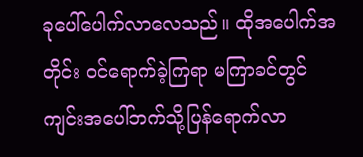ခုပေါ်ပေါက်လာလေသည်။ ထိုအပေါက်အတိုင်း ဝင်ရောက်ခဲ့ကြရာ မကြာခင်တွင် ကျင်းအပေါ်ဘက်သို့ပြန်ရောက်လာ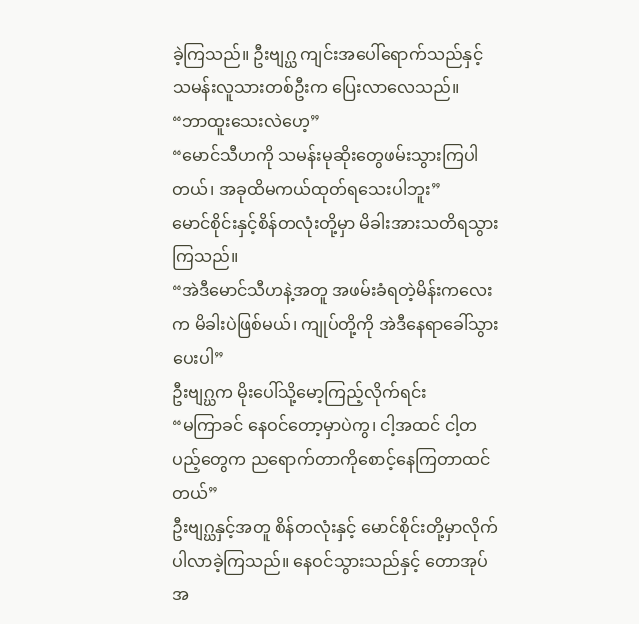ခဲ့ကြသည်။ ဦးဗျဂ္ဃ ကျင်းအပေါ်ရောက်သည်နှင့် သမန်းလူသားတစ်ဦးက ပြေးလာလေသည်။
“ဘာထူးသေးလဲဟေ့”
“မောင်သီဟကို သမန်းမုဆိုးတွေဖမ်းသွားကြပါတယ်၊ အခုထိမကယ်ထုတ်ရသေးပါဘူး”
မောင်စိုင်းနှင့်စိန်တလုံးတို့မှာ မိခါးအားသတိရသွားကြသည်။
“အဲဒီမောင်သီဟနဲ့အတူ အဖမ်းခံရတဲ့မိန်းကလေးက မိခါးပဲဖြစ်မယ်၊ ကျုပ်တို့ကို အဲဒီနေရာခေါ်သွားပေးပါ”
ဦးဗျဂ္ဃက မိုးပေါ်သို့မော့ကြည့်လိုက်ရင်း
“မကြာခင် နေဝင်တော့မှာပဲကွ၊ ငါ့အထင် ငါ့တပည့်တွေက ညရောက်တာကိုစောင့်နေကြတာထင်တယ်”
ဦးဗျဂ္ဃနှင့်အတူ စိန်တလုံးနှင့် မောင်စိုင်းတို့မှာလိုက်ပါလာခဲ့ကြသည်။ နေဝင်သွားသည်နှင့် တောအုပ်အ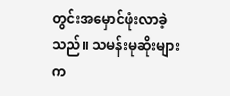တွင်းအမှောင်ဖုံးလာခဲ့သည်။ သမန်းမုဆိုးများက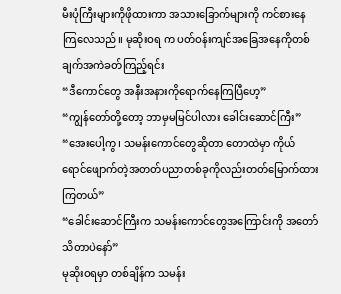မီးပုံကြီးများကိုဖိုထားကာ အသားခြောက်များကို ကင်စားနေကြလေသည်။ မုဆိုးဝရ က ပတ်ဝန်းကျင်အခြေအနေကိုတစ်ချက်အကဲခတ်ကြည့်ရင်း
“ဒီကောင်တွေ အနီးအနားကိုရောက်နေကြပြီဟေ့”
“ကျွန်တော်တို့တော့ ဘာမှမမြင်ပါလား ခေါင်းဆောင်ကြီး”
“အေးပေါ့ကွ၊ သမန်းကောင်တွေဆိုတာ တောထဲမှာ ကိုယ်ရောင်ဖျောက်တဲ့အတတ်ပညာတစ်ခုကိုလည်းတတ်မြောက်ထားကြတယ်”
“ခေါင်းဆောင်ကြီးက သမန်းကောင်တွေအကြောင်းကို အတော်သိတာပဲနော်”
မုဆိုးဝရမှာ တစ်ချိန်က သမန်း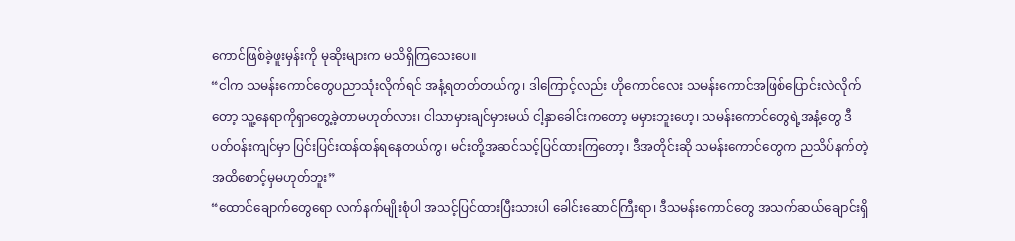ကောင်ဖြစ်ခဲ့ဖူးမှန်းကို မုဆိုးများက မသိရှိကြသေးပေ။
“ငါက သမန်းကောင်တွေပညာသုံးလိုက်ရင် အနံ့ရတတ်တယ်ကွ၊ ဒါကြောင့်လည်း ဟိုကောင်လေး သမန်းကောင်အဖြစ်ပြောင်းလဲလိုက်တော့ သူ့နေရာကိုရှာတွေ့ခဲ့တာမဟုတ်လား၊ ငါသာမှားချင်မှားမယ် ငါ့နှာခေါင်းကတော့ မမှားဘူးဟေ့၊ သမန်းကောင်တွေရဲ့အနံ့တွေ ဒီပတ်ဝန်းကျင်မှာ ပြင်းပြင်းထန်ထန်ရနေတယ်ကွ၊ မင်းတို့အဆင်သင့်ပြင်ထားကြတော့၊ ဒီအတိုင်းဆို သမန်းကောင်တွေက ညသိပ်နက်တဲ့အထိစောင့်မှမဟုတ်ဘူး”
“ထောင်ချောက်တွေရော လက်နက်မျိုးစုံပါ အသင့်ပြင်ထားပြီးသားပါ ခေါင်းဆောင်ကြီးရာ၊ ဒီသမန်းကောင်တွေ အသက်ဆယ်ချောင်းရှိ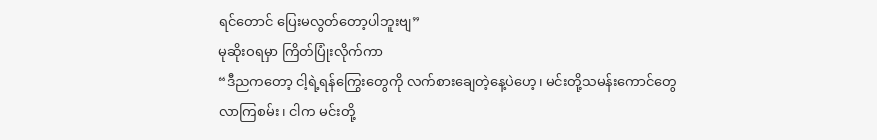ရင်တောင် ပြေးမလွတ်တော့ပါဘူးဗျ”
မုဆိုးဝရမှာ ကြိတ်ပြုံးလိုက်ကာ
“ဒီညကတော့ ငါ့ရဲ့ရန်ကြွေးတွေကို လက်စားချေတဲ့နေ့ပဲဟေ့၊ မင်းတို့သမန်းကောင်တွေလာကြစမ်း၊ ငါက မင်းတို့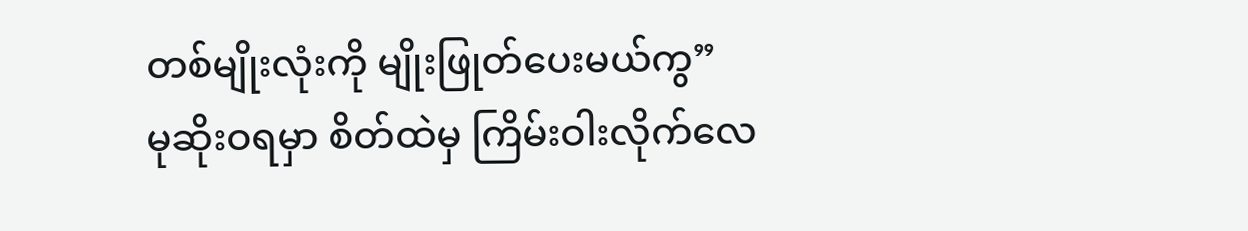တစ်မျိုးလုံးကို မျိုးဖြုတ်ပေးမယ်ကွ”
မုဆိုးဝရမှာ စိတ်ထဲမှ ကြိမ်းဝါးလိုက်လေ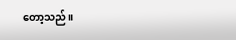တော့သည်။